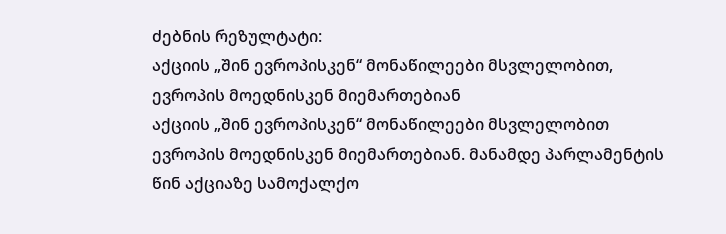ძებნის რეზულტატი:
აქციის „შინ ევროპისკენ“ მონაწილეები მსვლელობით, ევროპის მოედნისკენ მიემართებიან
აქციის „შინ ევროპისკენ“ მონაწილეები მსვლელობით ევროპის მოედნისკენ მიემართებიან. მანამდე პარლამენტის წინ აქციაზე სამოქალქო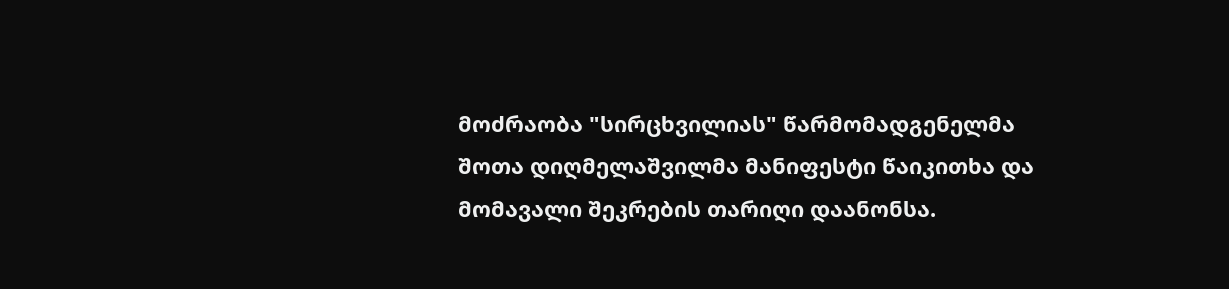მოძრაობა "სირცხვილიას" წარმომადგენელმა შოთა დიღმელაშვილმა მანიფესტი წაიკითხა და მომავალი შეკრების თარიღი დაანონსა.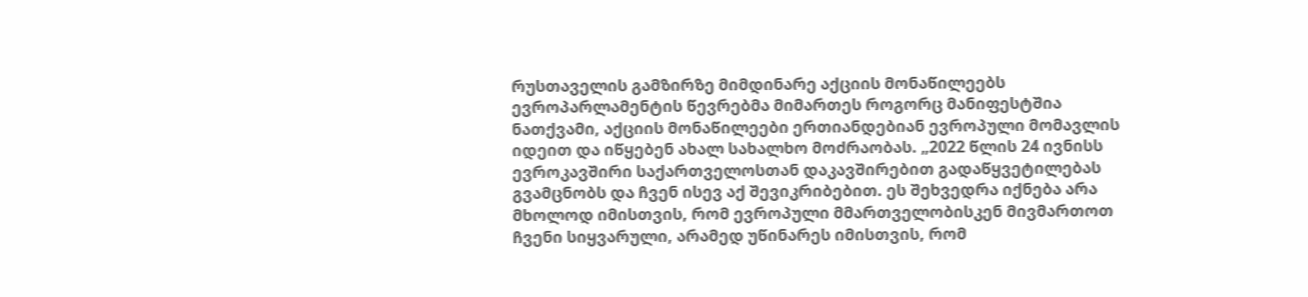რუსთაველის გამზირზე მიმდინარე აქციის მონაწილეებს ევროპარლამენტის წევრებმა მიმართეს როგორც მანიფესტშია ნათქვამი, აქციის მონაწილეები ერთიანდებიან ევროპული მომავლის იდეით და იწყებენ ახალ სახალხო მოძრაობას. „2022 წლის 24 ივნისს ევროკავშირი საქართველოსთან დაკავშირებით გადაწყვეტილებას გვამცნობს და ჩვენ ისევ აქ შევიკრიბებით. ეს შეხვედრა იქნება არა მხოლოდ იმისთვის, რომ ევროპული მმართველობისკენ მივმართოთ ჩვენი სიყვარული, არამედ უწინარეს იმისთვის, რომ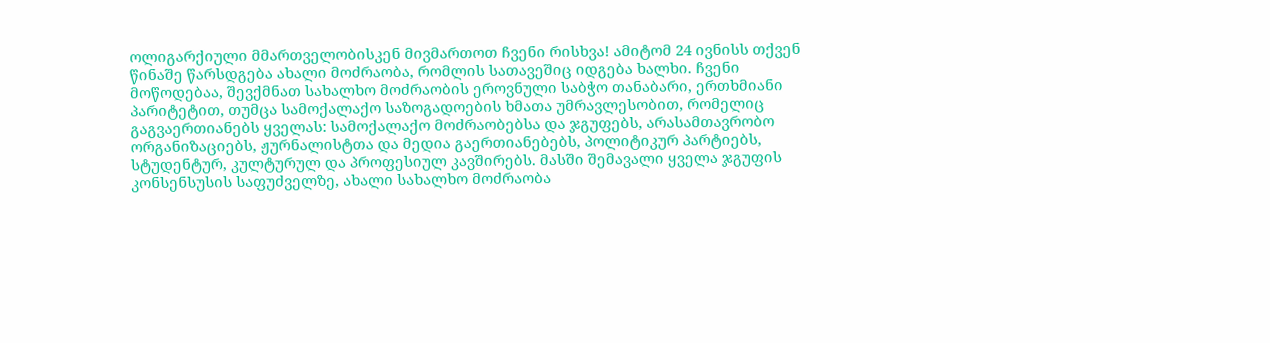ოლიგარქიული მმართველობისკენ მივმართოთ ჩვენი რისხვა! ამიტომ 24 ივნისს თქვენ წინაშე წარსდგება ახალი მოძრაობა, რომლის სათავეშიც იდგება ხალხი. ჩვენი მოწოდებაა, შევქმნათ სახალხო მოძრაობის ეროვნული საბჭო თანაბარი, ერთხმიანი პარიტეტით, თუმცა სამოქალაქო საზოგადოების ხმათა უმრავლესობით, რომელიც გაგვაერთიანებს ყველას: სამოქალაქო მოძრაობებსა და ჯგუფებს, არასამთავრობო ორგანიზაციებს, ჟურნალისტთა და მედია გაერთიანებებს, პოლიტიკურ პარტიებს, სტუდენტურ, კულტურულ და პროფესიულ კავშირებს. მასში შემავალი ყველა ჯგუფის კონსენსუსის საფუძველზე, ახალი სახალხო მოძრაობა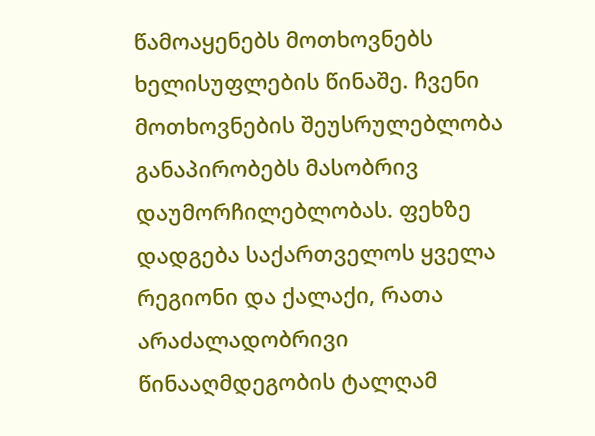წამოაყენებს მოთხოვნებს ხელისუფლების წინაშე. ჩვენი მოთხოვნების შეუსრულებლობა განაპირობებს მასობრივ დაუმორჩილებლობას. ფეხზე დადგება საქართველოს ყველა რეგიონი და ქალაქი, რათა არაძალადობრივი წინააღმდეგობის ტალღამ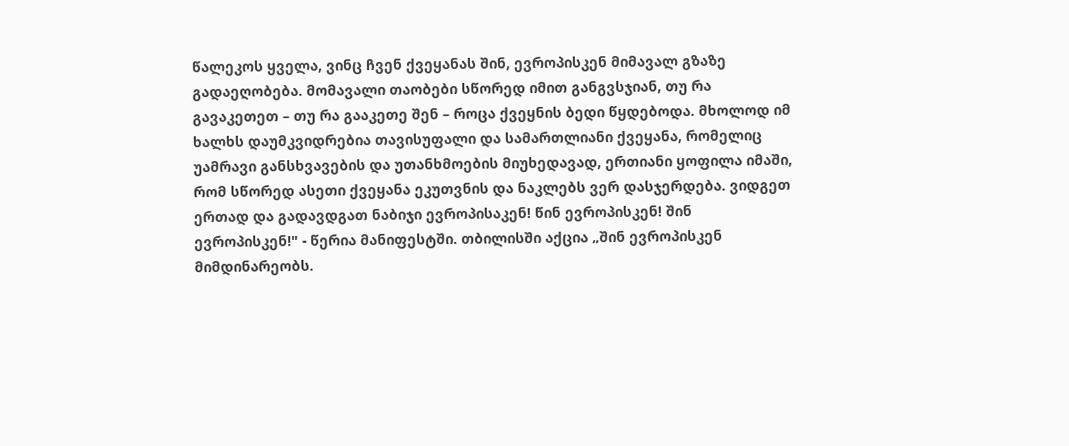წალეკოს ყველა, ვინც ჩვენ ქვეყანას შინ, ევროპისკენ მიმავალ გზაზე გადაეღობება. მომავალი თაობები სწორედ იმით განგვსჯიან, თუ რა გავაკეთეთ – თუ რა გააკეთე შენ – როცა ქვეყნის ბედი წყდებოდა. მხოლოდ იმ ხალხს დაუმკვიდრებია თავისუფალი და სამართლიანი ქვეყანა, რომელიც უამრავი განსხვავების და უთანხმოების მიუხედავად, ერთიანი ყოფილა იმაში, რომ სწორედ ასეთი ქვეყანა ეკუთვნის და ნაკლებს ვერ დასჯერდება. ვიდგეთ ერთად და გადავდგათ ნაბიჯი ევროპისაკენ! წინ ევროპისკენ! შინ ევროპისკენ!" - წერია მანიფესტში. თბილისში აქცია „შინ ევროპისკენ მიმდინარეობს.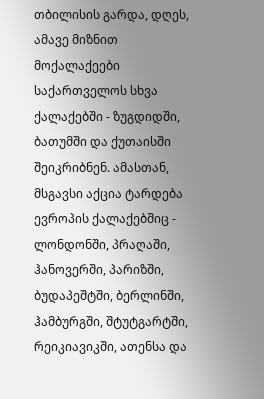თბილისის გარდა, დღეს, ამავე მიზნით მოქალაქეები საქართველოს სხვა ქალაქებში - ზუგდიდში, ბათუმში და ქუთაისში შეიკრიბნენ. ამასთან, მსგავსი აქცია ტარდება ევროპის ქალაქებშიც - ლონდონში, პრაღაში, ჰანოვერში, პარიზში, ბუდაპეშტში, ბერლინში, ჰამბურგში, შტუტგარტში, რეიკიავიკში, ათენსა და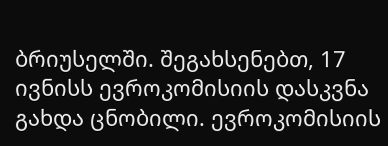ბრიუსელში. შეგახსენებთ, 17 ივნისს ევროკომისიის დასკვნა გახდა ცნობილი. ევროკომისიის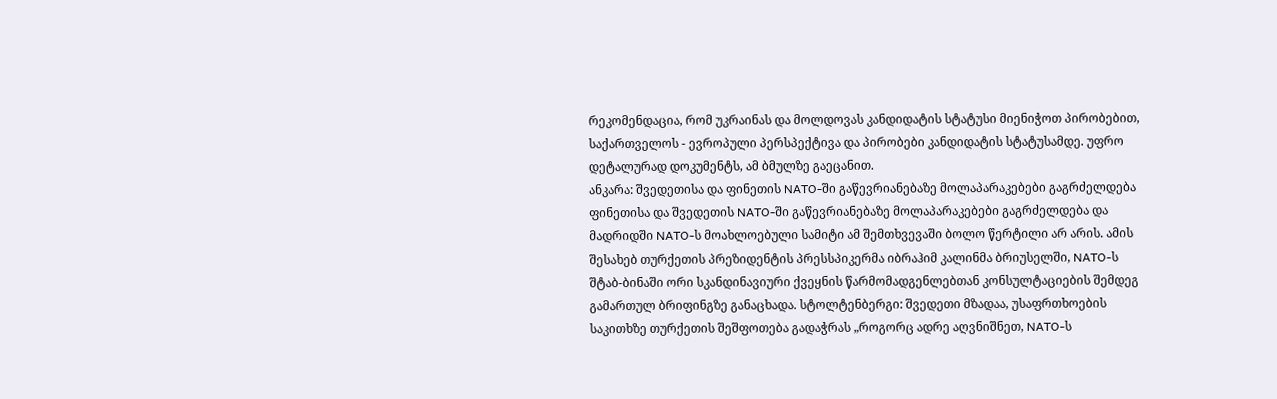რეკომენდაცია, რომ უკრაინას და მოლდოვას კანდიდატის სტატუსი მიენიჭოთ პირობებით, საქართველოს - ევროპული პერსპექტივა და პირობები კანდიდატის სტატუსამდე. უფრო დეტალურად დოკუმენტს, ამ ბმულზე გაეცანით.
ანკარა: შვედეთისა და ფინეთის NATO-ში გაწევრიანებაზე მოლაპარაკებები გაგრძელდება
ფინეთისა და შვედეთის NATO-ში გაწევრიანებაზე მოლაპარაკებები გაგრძელდება და მადრიდში NATO-ს მოახლოებული სამიტი ამ შემთხვევაში ბოლო წერტილი არ არის. ამის შესახებ თურქეთის პრეზიდენტის პრესსპიკერმა იბრაჰიმ კალინმა ბრიუსელში, NATO-ს შტაბ-ბინაში ორი სკანდინავიური ქვეყნის წარმომადგენლებთან კონსულტაციების შემდეგ გამართულ ბრიფინგზე განაცხადა. სტოლტენბერგი: შვედეთი მზადაა, უსაფრთხოების საკითხზე თურქეთის შეშფოთება გადაჭრას „როგორც ადრე აღვნიშნეთ, NATO-ს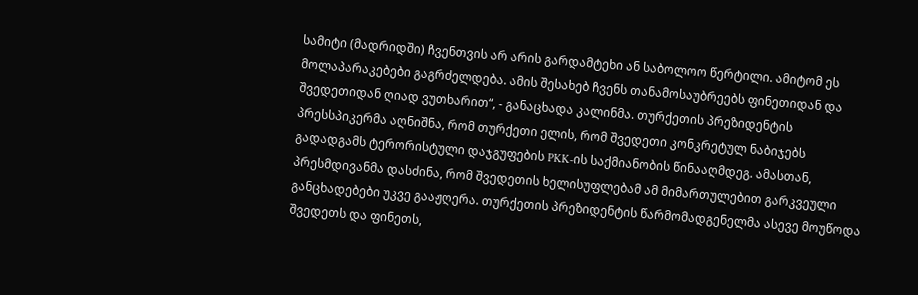სამიტი (მადრიდში) ჩვენთვის არ არის გარდამტეხი ან საბოლოო წერტილი. ამიტომ ეს მოლაპარაკებები გაგრძელდება. ამის შესახებ ჩვენს თანამოსაუბრეებს ფინეთიდან და შვედეთიდან ღიად ვუთხარით“, - განაცხადა კალინმა. თურქეთის პრეზიდენტის პრესსპიკერმა აღნიშნა, რომ თურქეთი ელის, რომ შვედეთი კონკრეტულ ნაბიჯებს გადადგამს ტერორისტული დაჯგუფების PKK-ის საქმიანობის წინააღმდეგ. ამასთან, პრესმდივანმა დასძინა, რომ შვედეთის ხელისუფლებამ ამ მიმართულებით გარკვეული განცხადებები უკვე გააჟღერა. თურქეთის პრეზიდენტის წარმომადგენელმა ასევე მოუწოდა შვედეთს და ფინეთს,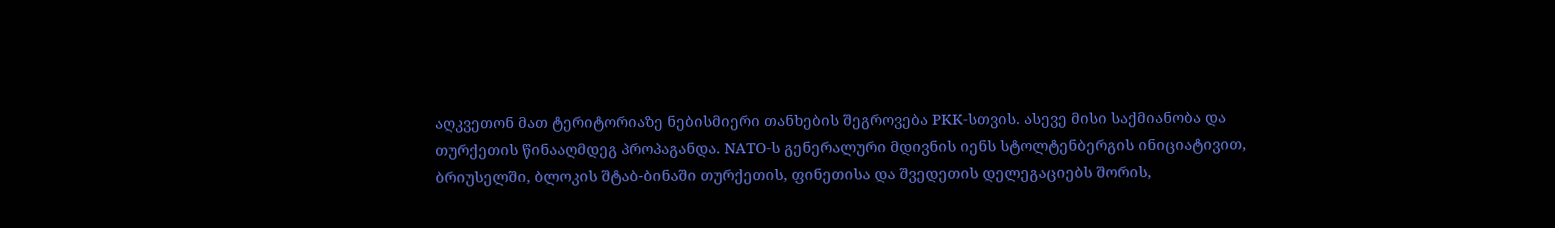აღკვეთონ მათ ტერიტორიაზე ნებისმიერი თანხების შეგროვება PKK-სთვის. ასევე მისი საქმიანობა და თურქეთის წინააღმდეგ პროპაგანდა. NATO-ს გენერალური მდივნის იენს სტოლტენბერგის ინიციატივით, ბრიუსელში, ბლოკის შტაბ-ბინაში თურქეთის, ფინეთისა და შვედეთის დელეგაციებს შორის,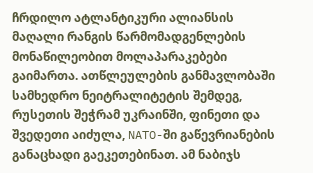ჩრდილო ატლანტიკური ალიანსის მაღალი რანგის წარმომადგენლების მონაწილეობით მოლაპარაკებები გაიმართა. ათწლეულების განმავლობაში სამხედრო ნეიტრალიტეტის შემდეგ, რუსეთის შეჭრამ უკრაინში, ფინეთი და შვედეთი აიძულა, NATO-ში გაწევრიანების განაცხადი გაეკეთებინათ. ამ ნაბიჯს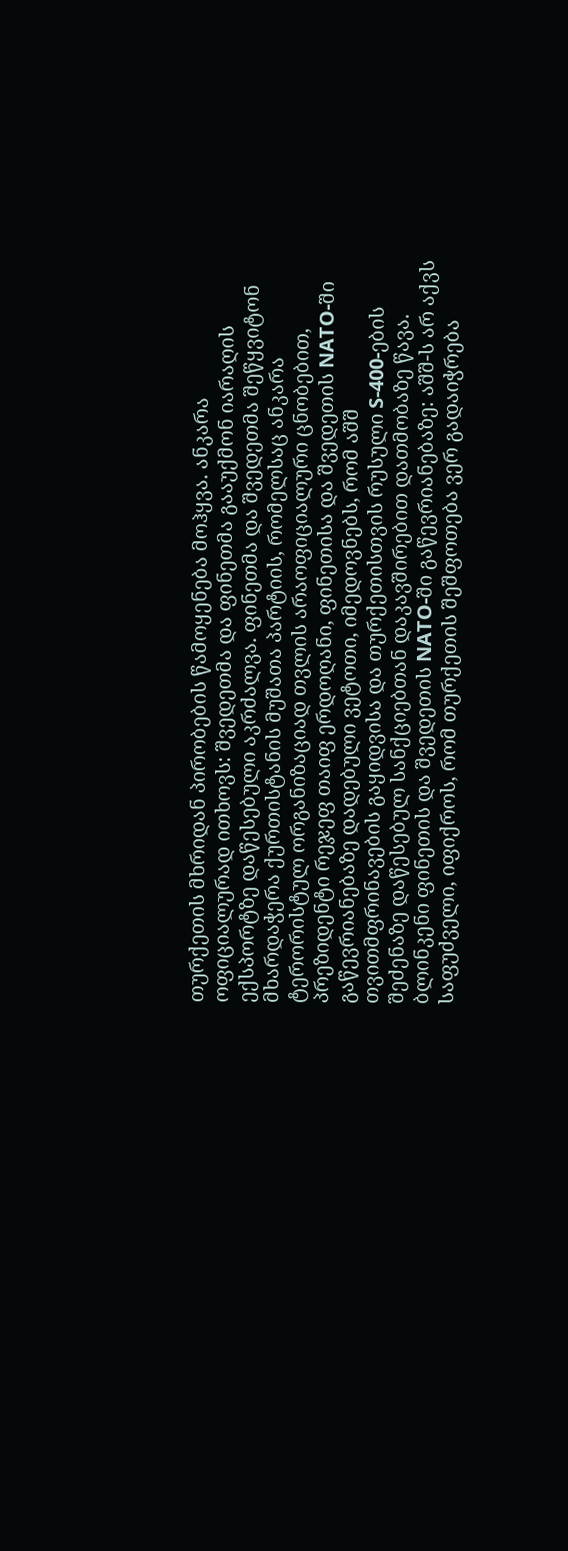თურქეთის მხრიდან პირობების წამოყენება მოჰყვა. ანკარა ოფიციალურად ითხოვს: შვედეთმა და ფინეთმა გააუქმონ იარაღის ექსპორტზე დაწესებული აკრძალვა. ფინეთმა და შვედეთმა შეწყვიტონ მხარდაჭერა ქურთისტანის მუშათა პარტიის, რომელსაც ანკარა ტერორისტულ ორგანიზაციად თვლის არაოფიციალური ცნობებით, პრეზიდენტი რეჯეფ თაიფ ერდოღანი, ფინეთისა და შვედეთის NATO-ში გაწევრიანებაზე დადებული ვეტოთი, იმედოვნებს, რომ აშშ თვითმფრინავების გაყიდვისა და თურქეთისთვის რუსული S-400-ების შეძენაზე დაწესებულ სანქციებთან დაკავშირებით დათმობაზე წავა. ბლინკენი ფინეთის და შვედეთის NATO-ში გაწევრიანებაზე: აშშ-ს არ აქვს საფუძველი, იფიქროს, რომ თურქეთის შეშფოთება ვერ გადაიჭრება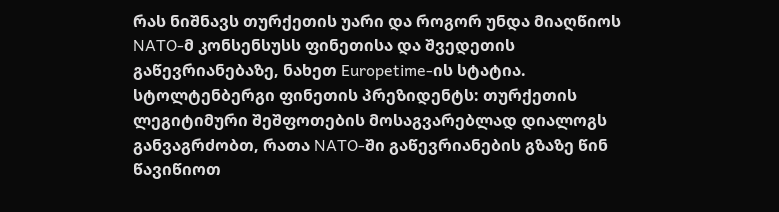რას ნიშნავს თურქეთის უარი და როგორ უნდა მიაღწიოს NATO-მ კონსენსუსს ფინეთისა და შვედეთის გაწევრიანებაზე, ნახეთ Europetime-ის სტატია. სტოლტენბერგი ფინეთის პრეზიდენტს: თურქეთის ლეგიტიმური შეშფოთების მოსაგვარებლად დიალოგს განვაგრძობთ, რათა NATO-ში გაწევრიანების გზაზე წინ წავიწიოთ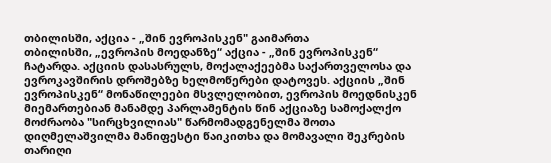თბილისში, აქცია - „შინ ევროპისკენ" გაიმართა
თბილისში, „ევროპის მოედანზე“ აქცია - „შინ ევროპისკენ“ ჩატარდა. აქციის დასასრულს, მოქალაქეებმა საქართველოსა და ევროკავშირის დროშებზე ხელმოწერები დატოვეს. აქციის „შინ ევროპისკენ“ მონაწილეები მსვლელობით, ევროპის მოედნისკენ მიემართებიან მანამდე პარლამენტის წინ აქციაზე სამოქალქო მოძრაობა "სირცხვილიას" წარმომადგენელმა შოთა დიღმელაშვილმა მანიფესტი წაიკითხა და მომავალი შეკრების თარიღი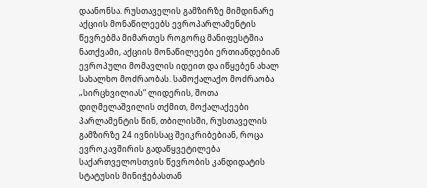დაანონსა. რუსთაველის გამზირზე მიმდინარე აქციის მონაწილეებს ევროპარლამენტის წევრებმა მიმართეს როგორც მანიფესტშია ნათქვამი, აქციის მონაწილეები ერთიანდებიან ევროპული მომავლის იდეით და იწყებენ ახალ სახალხო მოძრაობას. სამოქალაქო მოძრაობა „სირცხვილიას“ ლიდერის, შოთა დიღმელაშვილის თქმით, მოქალაქეები პარლამენტის წინ, თბილისში, რუსთაველის გამზირზე 24 ივნისსაც შეიკრიბებიან, როცა ევროკავშირის გადაწყვეტილება საქართველოსთვის წევრობის კანდიდატის სტატუსის მინიჭებასთან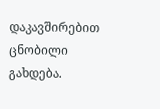დაკავშირებით ცნობილი გახდება.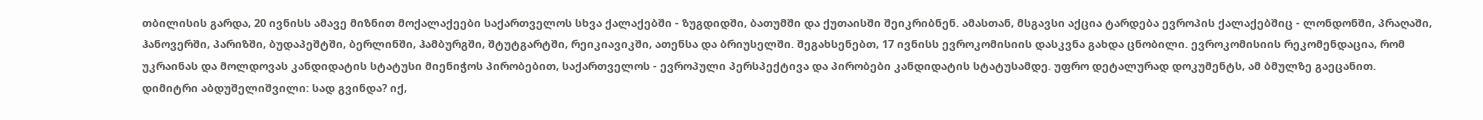თბილისის გარდა, 20 ივნისს ამავე მიზნით მოქალაქეები საქართველოს სხვა ქალაქებში - ზუგდიდში, ბათუმში და ქუთაისში შეიკრიბნენ. ამასთან, მსგავსი აქცია ტარდება ევროპის ქალაქებშიც - ლონდონში, პრაღაში, ჰანოვერში, პარიზში, ბუდაპეშტში, ბერლინში, ჰამბურგში, შტუტგარტში, რეიკიავიკში, ათენსა და ბრიუსელში. შეგახსენებთ, 17 ივნისს ევროკომისიის დასკვნა გახდა ცნობილი. ევროკომისიის რეკომენდაცია, რომ უკრაინას და მოლდოვას კანდიდატის სტატუსი მიენიჭოს პირობებით, საქართველოს - ევროპული პერსპექტივა და პირობები კანდიდატის სტატუსამდე. უფრო დეტალურად დოკუმენტს, ამ ბმულზე გაეცანით.
დიმიტრი აბდუშელიშვილი: სად გვინდა? იქ,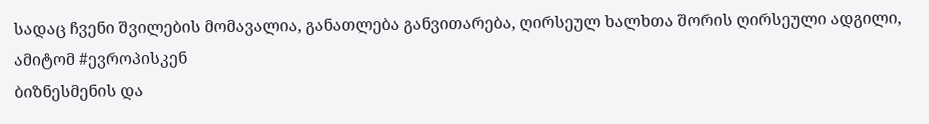სადაც ჩვენი შვილების მომავალია, განათლება განვითარება, ღირსეულ ხალხთა შორის ღირსეული ადგილი, ამიტომ #ევროპისკენ
ბიზნესმენის და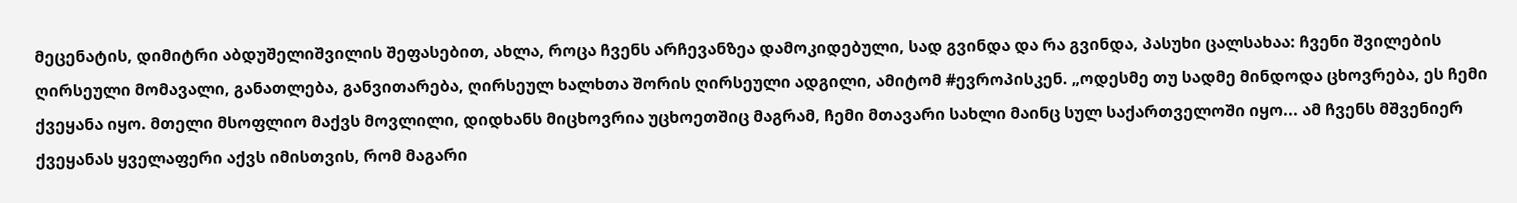მეცენატის, დიმიტრი აბდუშელიშვილის შეფასებით, ახლა, როცა ჩვენს არჩევანზეა დამოკიდებული, სად გვინდა და რა გვინდა, პასუხი ცალსახაა: ჩვენი შვილების ღირსეული მომავალი, განათლება, განვითარება, ღირსეულ ხალხთა შორის ღირსეული ადგილი, ამიტომ #ევროპისკენ. „ოდესმე თუ სადმე მინდოდა ცხოვრება, ეს ჩემი ქვეყანა იყო. მთელი მსოფლიო მაქვს მოვლილი, დიდხანს მიცხოვრია უცხოეთშიც მაგრამ, ჩემი მთავარი სახლი მაინც სულ საქართველოში იყო... ამ ჩვენს მშვენიერ ქვეყანას ყველაფერი აქვს იმისთვის, რომ მაგარი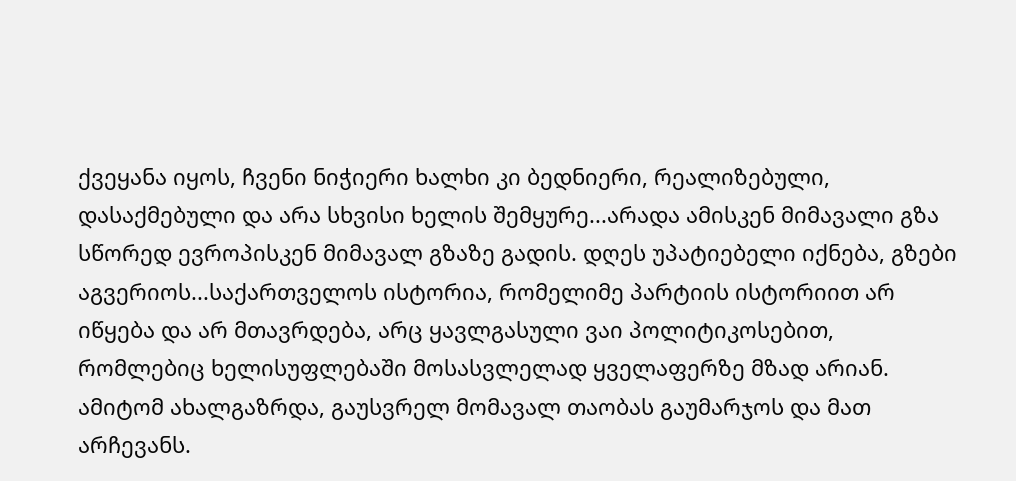ქვეყანა იყოს, ჩვენი ნიჭიერი ხალხი კი ბედნიერი, რეალიზებული, დასაქმებული და არა სხვისი ხელის შემყურე...არადა ამისკენ მიმავალი გზა სწორედ ევროპისკენ მიმავალ გზაზე გადის. დღეს უპატიებელი იქნება, გზები აგვერიოს...საქართველოს ისტორია, რომელიმე პარტიის ისტორიით არ იწყება და არ მთავრდება, არც ყავლგასული ვაი პოლიტიკოსებით, რომლებიც ხელისუფლებაში მოსასვლელად ყველაფერზე მზად არიან. ამიტომ ახალგაზრდა, გაუსვრელ მომავალ თაობას გაუმარჯოს და მათ არჩევანს.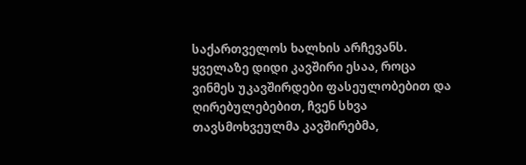საქართველოს ხალხის არჩევანს. ყველაზე დიდი კავშირი ესაა, როცა ვინმეს უკავშირდები ფასეულობებით და ღირებულებებით, ჩვენ სხვა თავსმოხვეულმა კავშირებმა,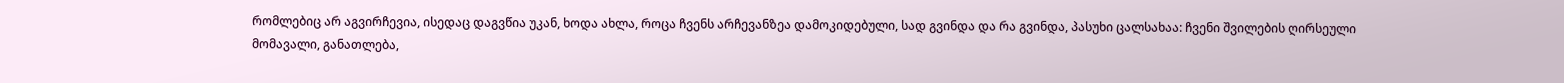რომლებიც არ აგვირჩევია, ისედაც დაგვწია უკან, ხოდა ახლა, როცა ჩვენს არჩევანზეა დამოკიდებული, სად გვინდა და რა გვინდა, პასუხი ცალსახაა: ჩვენი შვილების ღირსეული მომავალი, განათლება,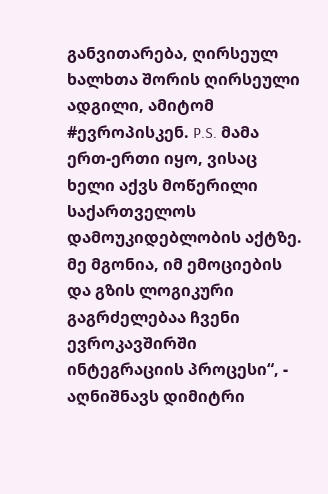განვითარება, ღირსეულ ხალხთა შორის ღირსეული ადგილი, ამიტომ #ევროპისკენ. P.S. მამა ერთ-ერთი იყო, ვისაც ხელი აქვს მოწერილი საქართველოს დამოუკიდებლობის აქტზე. მე მგონია, იმ ემოციების და გზის ლოგიკური გაგრძელებაა ჩვენი ევროკავშირში ინტეგრაციის პროცესი“, - აღნიშნავს დიმიტრი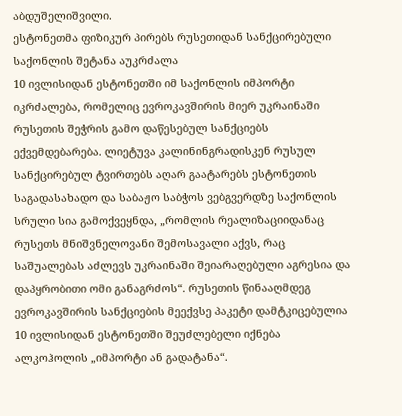აბდუშელიშვილი.
ესტონეთმა ფიზიკურ პირებს რუსეთიდან სანქცირებული საქონლის შეტანა აუკრძალა
10 ივლისიდან ესტონეთში იმ საქონლის იმპორტი იკრძალება, რომელიც ევროკავშირის მიერ უკრაინაში რუსეთის შეჭრის გამო დაწესებულ სანქციებს ექვემდებარება. ლიეტუვა კალინინგრადისკენ რუსულ სანქცირებულ ტვირთებს აღარ გაატარებს ესტონეთის საგადასახადო და საბაჟო საბჭოს ვებგვერდზე საქონლის სრული სია გამოქვეყნდა, „რომლის რეალიზაციიდანაც რუსეთს მნიშვნელოვანი შემოსავალი აქვს, რაც საშუალებას აძლევს უკრაინაში შეიარაღებული აგრესია და დაპყრობითი ომი განაგრძოს“. რუსეთის წინააღმდეგ ევროკავშირის სანქციების მეექვსე პაკეტი დამტკიცებულია 10 ივლისიდან ესტონეთში შეუძლებელი იქნება ალკოჰოლის „იმპორტი ან გადატანა“.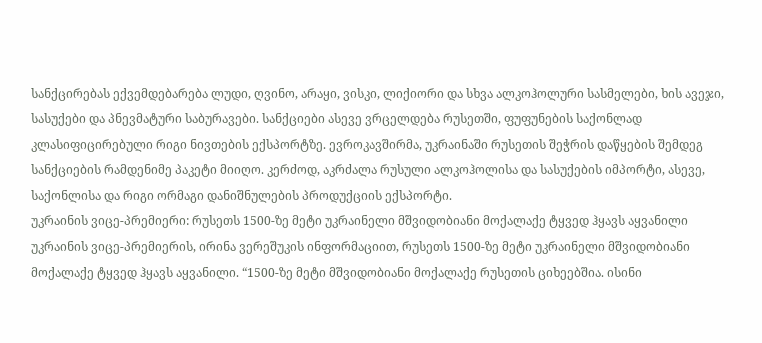სანქცირებას ექვემდებარება ლუდი, ღვინო, არაყი, ვისკი, ლიქიორი და სხვა ალკოჰოლური სასმელები, ხის ავეჯი, სასუქები და პნევმატური საბურავები. სანქციები ასევე ვრცელდება რუსეთში, ფუფუნების საქონლად კლასიფიცირებული რიგი ნივთების ექსპორტზე. ევროკავშირმა, უკრაინაში რუსეთის შეჭრის დაწყების შემდეგ სანქციების რამდენიმე პაკეტი მიიღო. კერძოდ, აკრძალა რუსული ალკოჰოლისა და სასუქების იმპორტი, ასევე, საქონლისა და რიგი ორმაგი დანიშნულების პროდუქციის ექსპორტი.
უკრაინის ვიცე-პრემიერი: რუსეთს 1500-ზე მეტი უკრაინელი მშვიდობიანი მოქალაქე ტყვედ ჰყავს აყვანილი
უკრაინის ვიცე-პრემიერის, ირინა ვერეშუკის ინფორმაციით, რუსეთს 1500-ზე მეტი უკრაინელი მშვიდობიანი მოქალაქე ტყვედ ჰყავს აყვანილი. “1500-ზე მეტი მშვიდობიანი მოქალაქე რუსეთის ციხეებშია. ისინი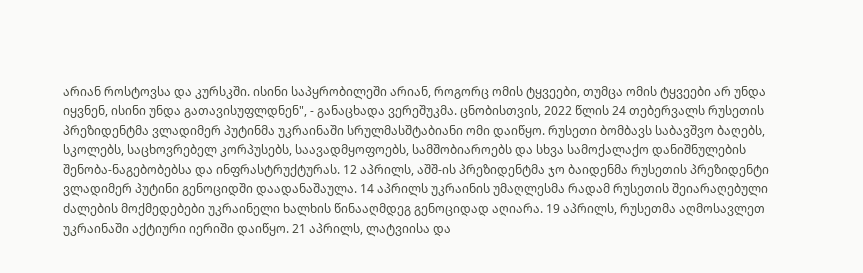არიან როსტოვსა და კურსკში. ისინი საპყრობილეში არიან, როგორც ომის ტყვეები, თუმცა ომის ტყვეები არ უნდა იყვნენ, ისინი უნდა გათავისუფლდნენ", - განაცხადა ვერეშუკმა. ცნობისთვის, 2022 წლის 24 თებერვალს რუსეთის პრეზიდენტმა ვლადიმერ პუტინმა უკრაინაში სრულმასშტაბიანი ომი დაიწყო. რუსეთი ბომბავს საბავშვო ბაღებს, სკოლებს, საცხოვრებელ კორპუსებს, საავადმყოფოებს, სამშობიაროებს და სხვა სამოქალაქო დანიშნულების შენობა-ნაგებობებსა და ინფრასტრუქტურას. 12 აპრილს, აშშ-ის პრეზიდენტმა ჯო ბაიდენმა რუსეთის პრეზიდენტი ვლადიმერ პუტინი გენოციდში დაადანაშაულა. 14 აპრილს უკრაინის უმაღლესმა რადამ რუსეთის შეიარაღებული ძალების მოქმედებები უკრაინელი ხალხის წინააღმდეგ გენოციდად აღიარა. 19 აპრილს, რუსეთმა აღმოსავლეთ უკრაინაში აქტიური იერიში დაიწყო. 21 აპრილს, ლატვიისა და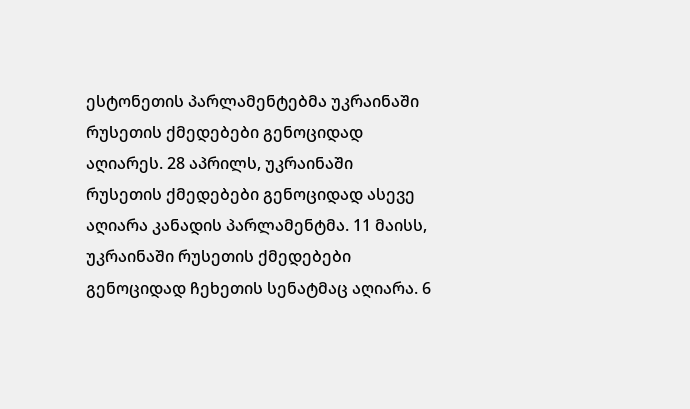ესტონეთის პარლამენტებმა უკრაინაში რუსეთის ქმედებები გენოციდად აღიარეს. 28 აპრილს, უკრაინაში რუსეთის ქმედებები გენოციდად ასევე აღიარა კანადის პარლამენტმა. 11 მაისს, უკრაინაში რუსეთის ქმედებები გენოციდად ჩეხეთის სენატმაც აღიარა. 6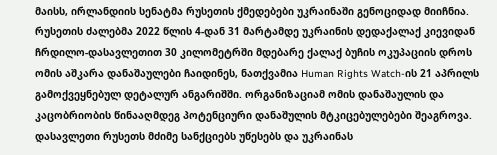მაისს, ირლანდიის სენატმა რუსეთის ქმედებები უკრაინაში გენოციდად მიიჩნია. რუსეთის ძალებმა 2022 წლის 4-დან 31 მარტამდე უკრაინის დედაქალაქ კიევიდან ჩრდილო-დასავლეთით 30 კილომეტრში მდებარე ქალაქ ბუჩის ოკუპაციის დროს ომის აშკარა დანაშაულები ჩაიდინეს, ნათქვამია Human Rights Watch-ის 21 აპრილს გამოქვეყნებულ დეტალურ ანგარიშში. ორგანიზაციამ ომის დანაშაულის და კაცობრიობის წინააღმდეგ პოტენციური დანაშულის მტკიცებულებები შეაგროვა. დასავლეთი რუსეთს მძიმე სანქციებს უწესებს და უკრაინას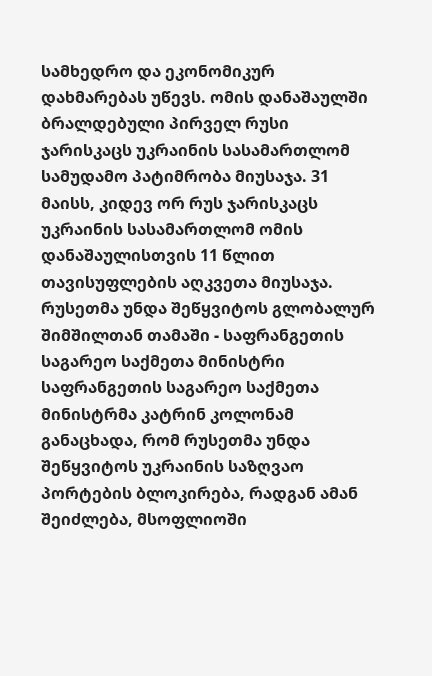სამხედრო და ეკონომიკურ დახმარებას უწევს. ომის დანაშაულში ბრალდებული პირველ რუსი ჯარისკაცს უკრაინის სასამართლომ სამუდამო პატიმრობა მიუსაჯა. 31 მაისს, კიდევ ორ რუს ჯარისკაცს უკრაინის სასამართლომ ომის დანაშაულისთვის 11 წლით თავისუფლების აღკვეთა მიუსაჯა.
რუსეთმა უნდა შეწყვიტოს გლობალურ შიმშილთან თამაში - საფრანგეთის საგარეო საქმეთა მინისტრი
საფრანგეთის საგარეო საქმეთა მინისტრმა კატრინ კოლონამ განაცხადა, რომ რუსეთმა უნდა შეწყვიტოს უკრაინის საზღვაო პორტების ბლოკირება, რადგან ამან შეიძლება, მსოფლიოში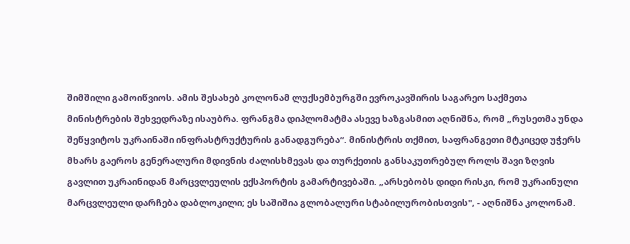შიმშილი გამოიწვიოს. ამის შესახებ კოლონამ ლუქსემბურგში ევროკავშირის საგარეო საქმეთა მინისტრების შეხვედრაზე ისაუბრა. ფრანგმა დიპლომატმა ასევე ხაზგასმით აღნიშნა, რომ „რუსეთმა უნდა შეწყვიტოს უკრაინაში ინფრასტრუქტურის განადგურება“. მინისტრის თქმით, საფრანგეთი მტკიცედ უჭერს მხარს გაეროს გენერალური მდივნის ძალისხმევას და თურქეთის განსაკუთრებულ როლს შავი ზღვის გავლით უკრაინიდან მარცვლეულის ექსპორტის გამარტივებაში. „არსებობს დიდი რისკი, რომ უკრაინული მარცვლეული დარჩება დაბლოკილი; ეს საშიშია გლობალური სტაბილურობისთვის", - აღნიშნა კოლონამ.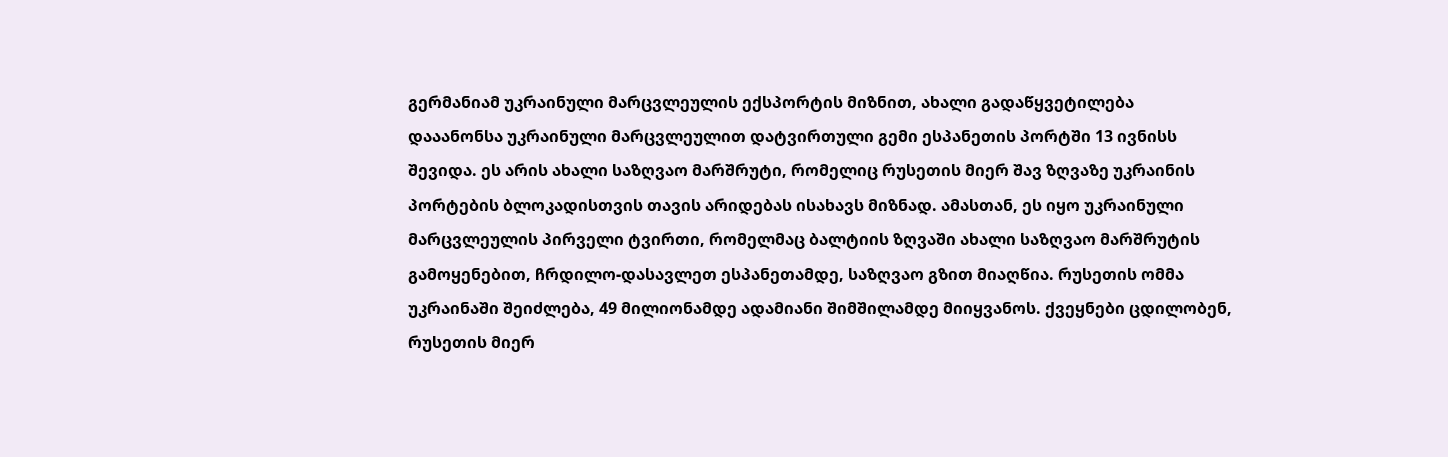გერმანიამ უკრაინული მარცვლეულის ექსპორტის მიზნით, ახალი გადაწყვეტილება დააანონსა უკრაინული მარცვლეულით დატვირთული გემი ესპანეთის პორტში 13 ივნისს შევიდა. ეს არის ახალი საზღვაო მარშრუტი, რომელიც რუსეთის მიერ შავ ზღვაზე უკრაინის პორტების ბლოკადისთვის თავის არიდებას ისახავს მიზნად. ამასთან, ეს იყო უკრაინული მარცვლეულის პირველი ტვირთი, რომელმაც ბალტიის ზღვაში ახალი საზღვაო მარშრუტის გამოყენებით, ჩრდილო-დასავლეთ ესპანეთამდე, საზღვაო გზით მიაღწია. რუსეთის ომმა უკრაინაში შეიძლება, 49 მილიონამდე ადამიანი შიმშილამდე მიიყვანოს. ქვეყნები ცდილობენ, რუსეთის მიერ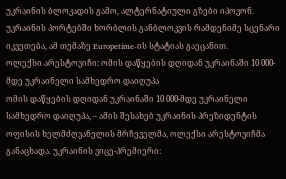უკრაინის ბლოკადის გამო, ალტერნატიული გზები იპოვონ. უკრაინის პორტებში ხორბლის განბლოკვის რამდენიმე სცენარი იკვეთება, ამ თემაზე Europetime-ის სტატიას გაეცანით.
ოლექსი არესტოვიჩი: ომის დაწყების დღიდან უკრაინაში 10 000-მდე უკრაინელი სამხედრო დაიღუპა
ომის დაწყების დღიდან უკრაინაში 10 000-მდე უკრაინელი სამხედრო დაიღუპა, – ამის შესახებ უკრაინის პრეზიდენტის ოფისის ხელმძღვანელის მრჩეველმა, ოლექსი არესტოვიჩმა განაცხადა. უკრაინის ვიცე-პრემიერი: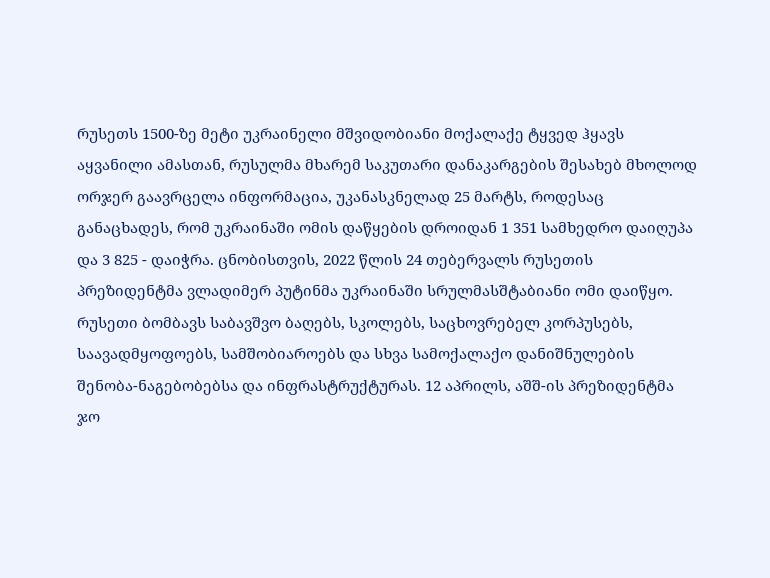რუსეთს 1500-ზე მეტი უკრაინელი მშვიდობიანი მოქალაქე ტყვედ ჰყავს აყვანილი ამასთან, რუსულმა მხარემ საკუთარი დანაკარგების შესახებ მხოლოდ ორჯერ გაავრცელა ინფორმაცია, უკანასკნელად 25 მარტს, როდესაც განაცხადეს, რომ უკრაინაში ომის დაწყების დროიდან 1 351 სამხედრო დაიღუპა და 3 825 - დაიჭრა. ცნობისთვის, 2022 წლის 24 თებერვალს რუსეთის პრეზიდენტმა ვლადიმერ პუტინმა უკრაინაში სრულმასშტაბიანი ომი დაიწყო. რუსეთი ბომბავს საბავშვო ბაღებს, სკოლებს, საცხოვრებელ კორპუსებს, საავადმყოფოებს, სამშობიაროებს და სხვა სამოქალაქო დანიშნულების შენობა-ნაგებობებსა და ინფრასტრუქტურას. 12 აპრილს, აშშ-ის პრეზიდენტმა ჯო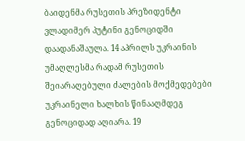ბაიდენმა რუსეთის პრეზიდენტი ვლადიმერ პუტინი გენოციდში დაადანაშაულა. 14 აპრილს უკრაინის უმაღლესმა რადამ რუსეთის შეიარაღებული ძალების მოქმედებები უკრაინელი ხალხის წინააღმდეგ გენოციდად აღიარა. 19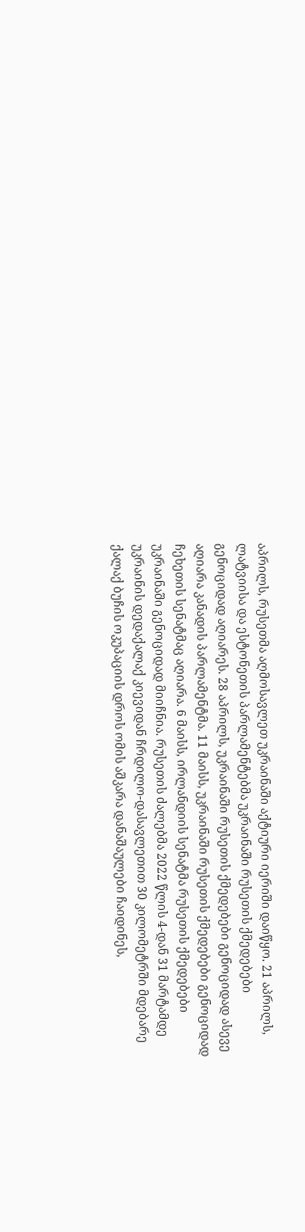აპრილს, რუსეთმა აღმოსავლეთ უკრაინაში აქტიური იერიში დაიწყო. 21 აპრილს, ლატვიისა და ესტონეთის პარლამენტებმა უკრაინაში რუსეთის ქმედებები გენოციდად აღიარეს. 28 აპრილს, უკრაინაში რუსეთის ქმედებები გენოციდად ასევე აღიარა კანადის პარლამენტმა. 11 მაისს, უკრაინაში რუსეთის ქმედებები გენოციდად ჩეხეთის სენატმაც აღიარა. 6 მაისს, ირლანდიის სენატმა რუსეთის ქმედებები უკრაინაში გენოციდად მიიჩნია. რუსეთის ძალებმა 2022 წლის 4-დან 31 მარტამდე უკრაინის დედაქალაქ კიევიდან ჩრდილო-დასავლეთით 30 კილომეტრში მდებარე ქალაქ ბუჩის ოკუპაციის დროს ომის აშკარა დანაშაულები ჩაიდინეს,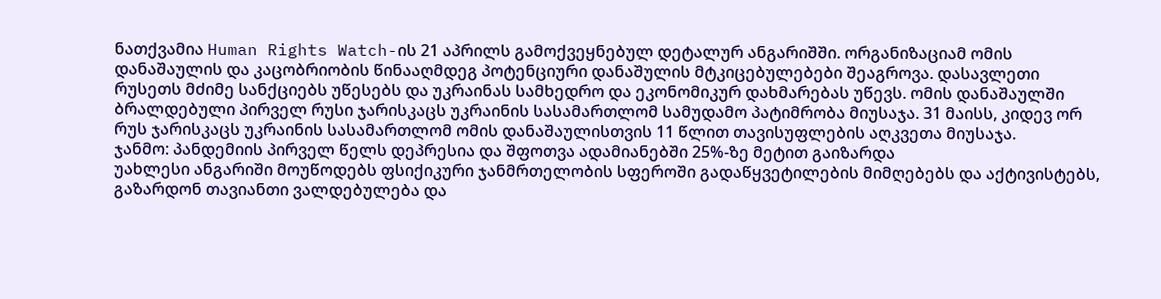ნათქვამია Human Rights Watch-ის 21 აპრილს გამოქვეყნებულ დეტალურ ანგარიშში. ორგანიზაციამ ომის დანაშაულის და კაცობრიობის წინააღმდეგ პოტენციური დანაშულის მტკიცებულებები შეაგროვა. დასავლეთი რუსეთს მძიმე სანქციებს უწესებს და უკრაინას სამხედრო და ეკონომიკურ დახმარებას უწევს. ომის დანაშაულში ბრალდებული პირველ რუსი ჯარისკაცს უკრაინის სასამართლომ სამუდამო პატიმრობა მიუსაჯა. 31 მაისს, კიდევ ორ რუს ჯარისკაცს უკრაინის სასამართლომ ომის დანაშაულისთვის 11 წლით თავისუფლების აღკვეთა მიუსაჯა.
ჯანმო: პანდემიის პირველ წელს დეპრესია და შფოთვა ადამიანებში 25%-ზე მეტით გაიზარდა
უახლესი ანგარიში მოუწოდებს ფსიქიკური ჯანმრთელობის სფეროში გადაწყვეტილების მიმღებებს და აქტივისტებს, გაზარდონ თავიანთი ვალდებულება და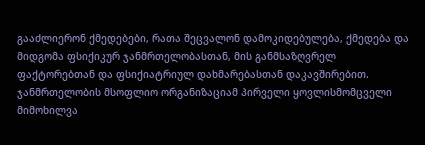გააძლიერონ ქმედებები, რათა შეცვალონ დამოკიდებულება, ქმედება და მიდგომა ფსიქიკურ ჯანმრთელობასთან, მის განმსაზღვრელ ფაქტორებთან და ფსიქიატრიულ დახმარებასთან დაკავშირებით. ჯანმრთელობის მსოფლიო ორგანიზაციამ პირველი ყოვლისმომცველი მიმოხილვა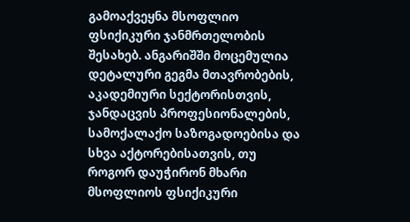გამოაქვეყნა მსოფლიო ფსიქიკური ჯანმრთელობის შესახებ. ანგარიშში მოცემულია დეტალური გეგმა მთავრობების, აკადემიური სექტორისთვის, ჯანდაცვის პროფესიონალების, სამოქალაქო საზოგადოებისა და სხვა აქტორებისათვის, თუ როგორ დაუჭირონ მხარი მსოფლიოს ფსიქიკური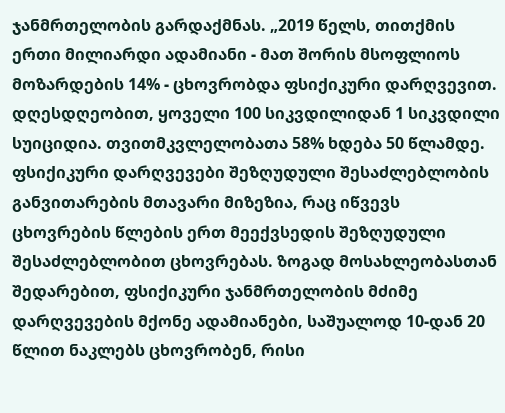ჯანმრთელობის გარდაქმნას. „2019 წელს, თითქმის ერთი მილიარდი ადამიანი - მათ შორის მსოფლიოს მოზარდების 14% - ცხოვრობდა ფსიქიკური დარღვევით. დღესდღეობით, ყოველი 100 სიკვდილიდან 1 სიკვდილი სუიციდია. თვითმკვლელობათა 58% ხდება 50 წლამდე. ფსიქიკური დარღვევები შეზღუდული შესაძლებლობის განვითარების მთავარი მიზეზია, რაც იწვევს ცხოვრების წლების ერთ მეექვსედის შეზღუდული შესაძლებლობით ცხოვრებას. ზოგად მოსახლეობასთან შედარებით, ფსიქიკური ჯანმრთელობის მძიმე დარღვევების მქონე ადამიანები, საშუალოდ 10-დან 20 წლით ნაკლებს ცხოვრობენ, რისი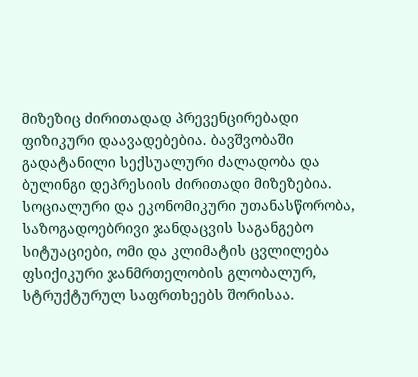მიზეზიც ძირითადად პრევენცირებადი ფიზიკური დაავადებებია. ბავშვობაში გადატანილი სექსუალური ძალადობა და ბულინგი დეპრესიის ძირითადი მიზეზებია. სოციალური და ეკონომიკური უთანასწორობა, საზოგადოებრივი ჯანდაცვის საგანგებო სიტუაციები, ომი და კლიმატის ცვლილება ფსიქიკური ჯანმრთელობის გლობალურ, სტრუქტურულ საფრთხეებს შორისაა.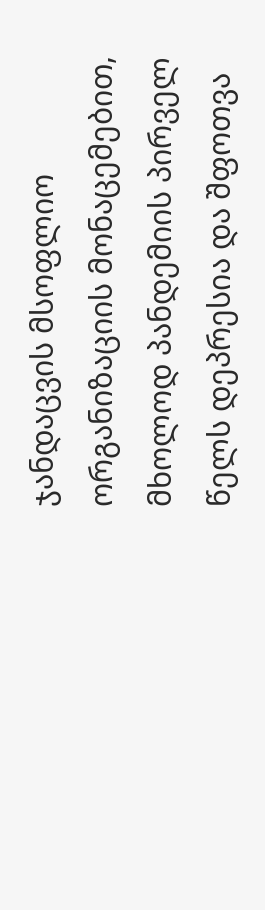ჯანდაცვის მსოფლიო ორგანიზაციის მონაცემებით, მხოლოდ პანდემიის პირველ წელს დეპრესია და შფოთვა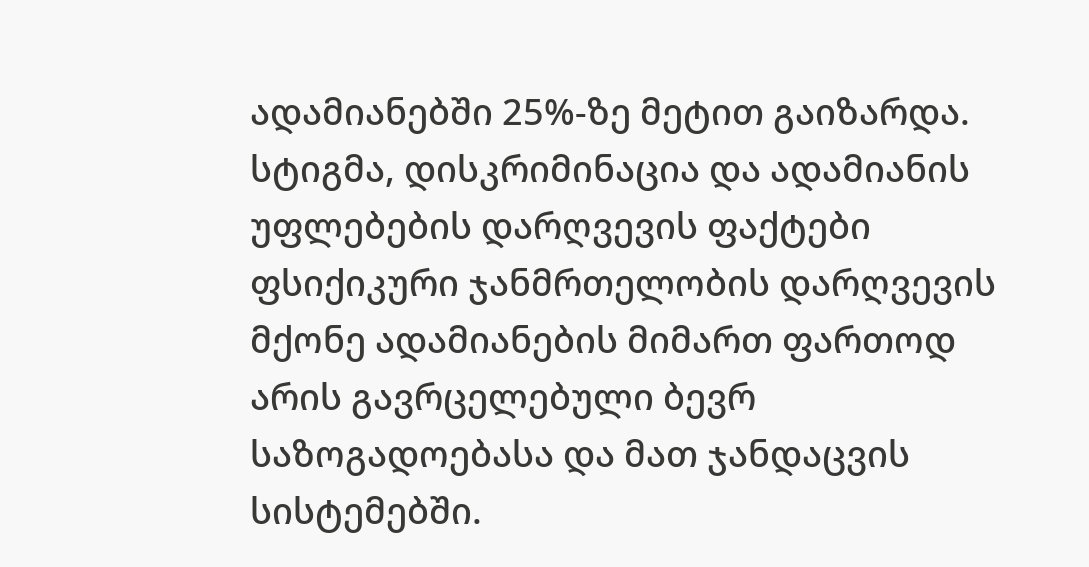ადამიანებში 25%-ზე მეტით გაიზარდა. სტიგმა, დისკრიმინაცია და ადამიანის უფლებების დარღვევის ფაქტები ფსიქიკური ჯანმრთელობის დარღვევის მქონე ადამიანების მიმართ ფართოდ არის გავრცელებული ბევრ საზოგადოებასა და მათ ჯანდაცვის სისტემებში.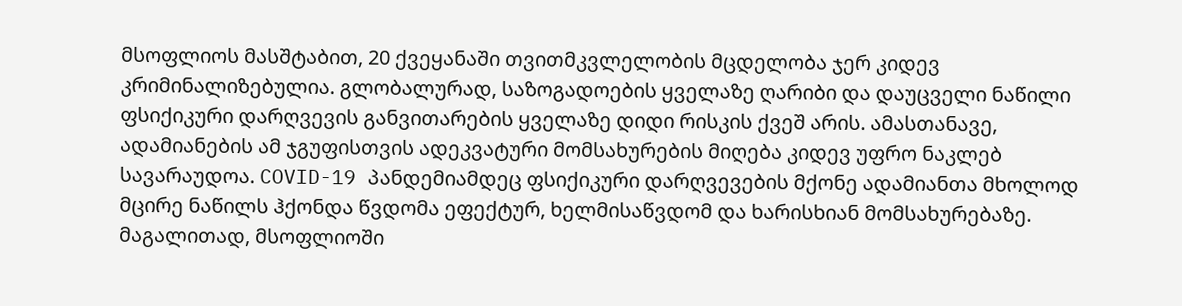მსოფლიოს მასშტაბით, 20 ქვეყანაში თვითმკვლელობის მცდელობა ჯერ კიდევ კრიმინალიზებულია. გლობალურად, საზოგადოების ყველაზე ღარიბი და დაუცველი ნაწილი ფსიქიკური დარღვევის განვითარების ყველაზე დიდი რისკის ქვეშ არის. ამასთანავე, ადამიანების ამ ჯგუფისთვის ადეკვატური მომსახურების მიღება კიდევ უფრო ნაკლებ სავარაუდოა. COVID-19 პანდემიამდეც ფსიქიკური დარღვევების მქონე ადამიანთა მხოლოდ მცირე ნაწილს ჰქონდა წვდომა ეფექტურ, ხელმისაწვდომ და ხარისხიან მომსახურებაზე. მაგალითად, მსოფლიოში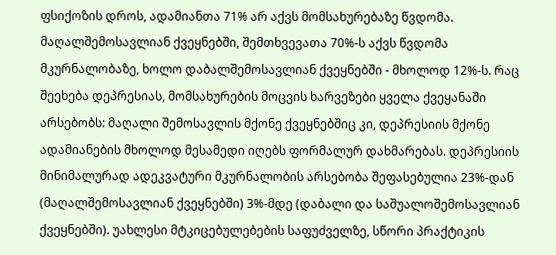ფსიქოზის დროს, ადამიანთა 71% არ აქვს მომსახურებაზე წვდომა. მაღალშემოსავლიან ქვეყნებში, შემთხვევათა 70%-ს აქვს წვდომა მკურნალობაზე, ხოლო დაბალშემოსავლიან ქვეყნებში - მხოლოდ 12%-ს. რაც შეეხება დეპრესიას, მომსახურების მოცვის ხარვეზები ყველა ქვეყანაში არსებობს: მაღალი შემოსავლის მქონე ქვეყნებშიც კი, დეპრესიის მქონე ადამიანების მხოლოდ მესამედი იღებს ფორმალურ დახმარებას. დეპრესიის მინიმალურად ადეკვატური მკურნალობის არსებობა შეფასებულია 23%-დან (მაღალშემოსავლიან ქვეყნებში) 3%-მდე (დაბალი და საშუალოშემოსავლიან ქვეყნებში). უახლესი მტკიცებულებების საფუძველზე, სწორი პრაქტიკის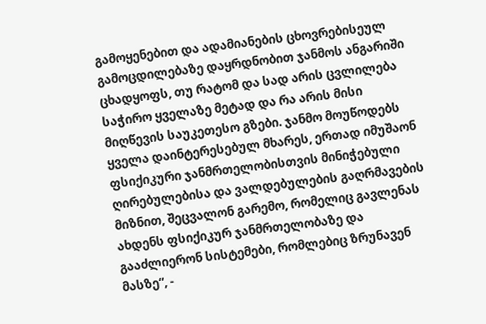გამოყენებით და ადამიანების ცხოვრებისეულ გამოცდილებაზე დაყრდნობით ჯანმოს ანგარიში ცხადყოფს, თუ რატომ და სად არის ცვლილება საჭირო ყველაზე მეტად და რა არის მისი მიღწევის საუკეთესო გზები. ჯანმო მოუწოდებს ყველა დაინტერესებულ მხარეს, ერთად იმუშაონ ფსიქიკური ჯანმრთელობისთვის მინიჭებული ღირებულებისა და ვალდებულების გაღრმავების მიზნით, შეცვალონ გარემო, რომელიც გავლენას ახდენს ფსიქიკურ ჯანმრთელობაზე და გააძლიერონ სისტემები, რომლებიც ზრუნავენ მასზე“, -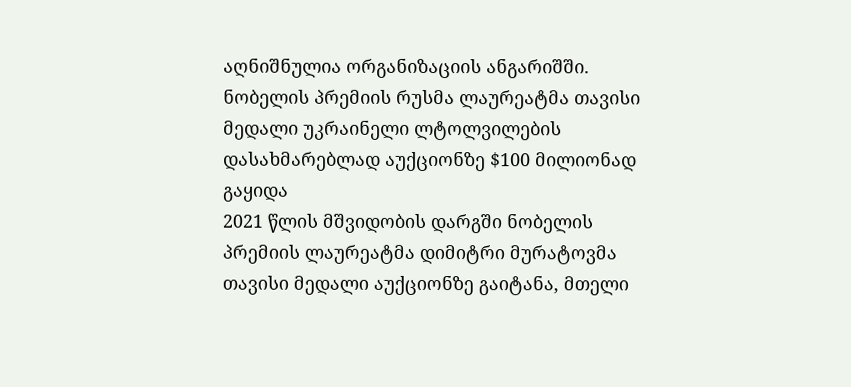აღნიშნულია ორგანიზაციის ანგარიშში.
ნობელის პრემიის რუსმა ლაურეატმა თავისი მედალი უკრაინელი ლტოლვილების დასახმარებლად აუქციონზე $100 მილიონად გაყიდა
2021 წლის მშვიდობის დარგში ნობელის პრემიის ლაურეატმა დიმიტრი მურატოვმა თავისი მედალი აუქციონზე გაიტანა, მთელი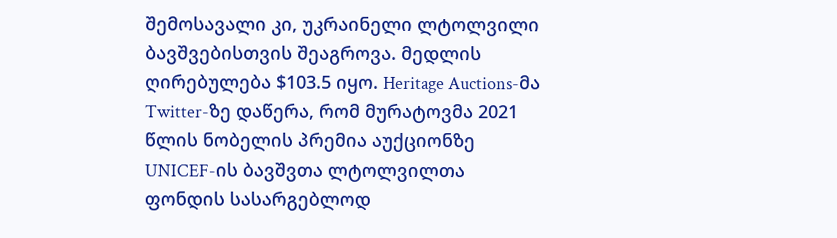შემოსავალი კი, უკრაინელი ლტოლვილი ბავშვებისთვის შეაგროვა. მედლის ღირებულება $103.5 იყო. Heritage Auctions-მა Twitter-ზე დაწერა, რომ მურატოვმა 2021 წლის ნობელის პრემია აუქციონზე UNICEF-ის ბავშვთა ლტოლვილთა ფონდის სასარგებლოდ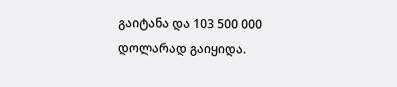გაიტანა და 103 500 000 დოლარად გაიყიდა.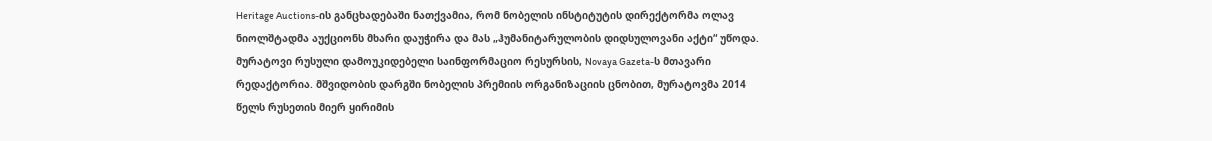Heritage Auctions-ის განცხადებაში ნათქვამია, რომ ნობელის ინსტიტუტის დირექტორმა ოლავ ნიოლშტადმა აუქციონს მხარი დაუჭირა და მას „ჰუმანიტარულობის დიდსულოვანი აქტი“ უწოდა. მურატოვი რუსული დამოუკიდებელი საინფორმაციო რესურსის, Novaya Gazeta-ს მთავარი რედაქტორია. მშვიდობის დარგში ნობელის პრემიის ორგანიზაციის ცნობით, მურატოვმა 2014 წელს რუსეთის მიერ ყირიმის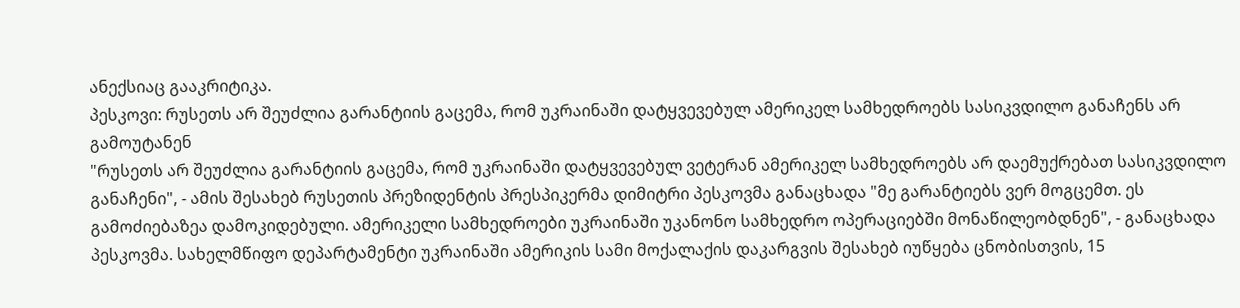ანექსიაც გააკრიტიკა.
პესკოვი: რუსეთს არ შეუძლია გარანტიის გაცემა, რომ უკრაინაში დატყვევებულ ამერიკელ სამხედროებს სასიკვდილო განაჩენს არ გამოუტანენ
"რუსეთს არ შეუძლია გარანტიის გაცემა, რომ უკრაინაში დატყვევებულ ვეტერან ამერიკელ სამხედროებს არ დაემუქრებათ სასიკვდილო განაჩენი", - ამის შესახებ რუსეთის პრეზიდენტის პრესპიკერმა დიმიტრი პესკოვმა განაცხადა "მე გარანტიებს ვერ მოგცემთ. ეს გამოძიებაზეა დამოკიდებული. ამერიკელი სამხედროები უკრაინაში უკანონო სამხედრო ოპერაციებში მონაწილეობდნენ", - განაცხადა პესკოვმა. სახელმწიფო დეპარტამენტი უკრაინაში ამერიკის სამი მოქალაქის დაკარგვის შესახებ იუწყება ცნობისთვის, 15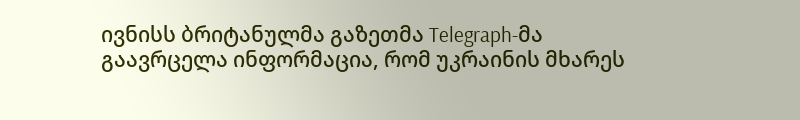ივნისს ბრიტანულმა გაზეთმა Telegraph-მა გაავრცელა ინფორმაცია, რომ უკრაინის მხარეს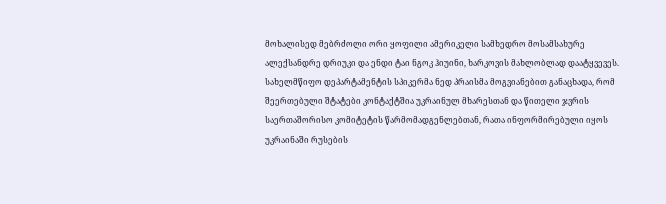მოხალისედ მებრძოლი ორი ყოფილი ამერიკელი სამხედრო მოსამსახურე ალექსანდრე დრიუკი და ენდი ტაი ნგოკ ჰიუინი, ხარკოვის მახლობლად დაატყვევეს. სახელმწიფო დეპარტამენტის სპიკერმა ნედ პრაისმა მოგვიანებით განაცხადა, რომ შეერთებული შტატები კონტაქტშია უკრაინულ მხარესთან და წითელი ჯვრის საერთაშორისო კომიტეტის წარმომადგენლებთან, რათა ინფორმირებული იყოს უკრაინაში რუსების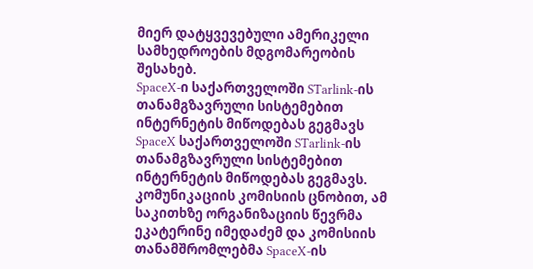მიერ დატყვევებული ამერიკელი სამხედროების მდგომარეობის შესახებ.
SpaceX-ი საქართველოში STarlink-ის თანამგზავრული სისტემებით ინტერნეტის მიწოდებას გეგმავს
SpaceX საქართველოში STarlink-ის თანამგზავრული სისტემებით ინტერნეტის მიწოდებას გეგმავს. კომუნიკაციის კომისიის ცნობით, ამ საკითხზე ორგანიზაციის წევრმა ეკატერინე იმედაძემ და კომისიის თანამშრომლებმა SpaceX-ის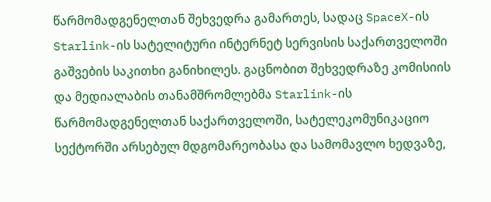წარმომადგენელთან შეხვედრა გამართეს, სადაც SpaceX-ის Starlink-ის სატელიტური ინტერნეტ სერვისის საქართველოში გაშვების საკითხი განიხილეს. გაცნობით შეხვედრაზე კომისიის და მედიალაბის თანამშრომლებმა Starlink-ის წარმომადგენელთან საქართველოში, სატელეკომუნიკაციო სექტორში არსებულ მდგომარეობასა და სამომავლო ხედვაზე,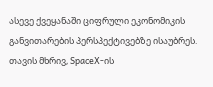ასევე ქვეყანაში ციფრული ეკონომიკის განვითარების პერსპექტივებზე ისაუბრეს. თავის მხრივ, SpaceX-ის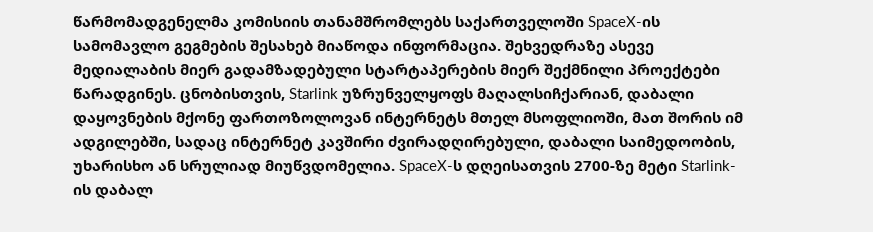წარმომადგენელმა კომისიის თანამშრომლებს საქართველოში SpaceX-ის სამომავლო გეგმების შესახებ მიაწოდა ინფორმაცია. შეხვედრაზე ასევე მედიალაბის მიერ გადამზადებული სტარტაპერების მიერ შექმნილი პროექტები წარადგინეს. ცნობისთვის, Starlink უზრუნველყოფს მაღალსიჩქარიან, დაბალი დაყოვნების მქონე ფართოზოლოვან ინტერნეტს მთელ მსოფლიოში, მათ შორის იმ ადგილებში, სადაც ინტერნეტ კავშირი ძვირადღირებული, დაბალი საიმედოობის, უხარისხო ან სრულიად მიუწვდომელია. SpaceX-ს დღეისათვის 2700-ზე მეტი Starlink-ის დაბალ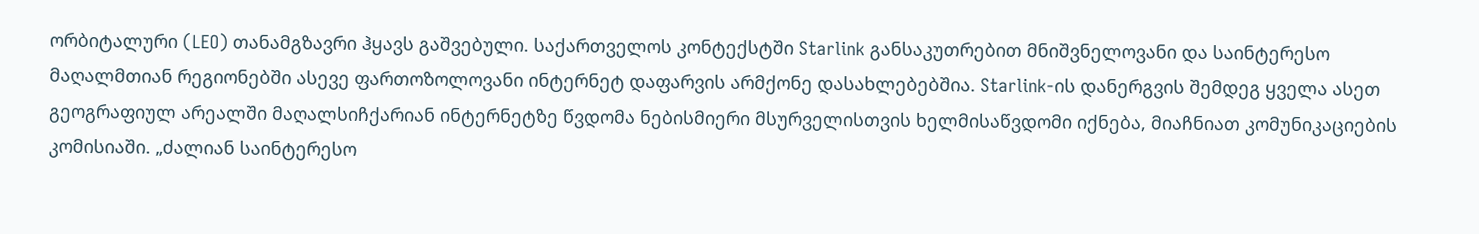ორბიტალური (LEO) თანამგზავრი ჰყავს გაშვებული. საქართველოს კონტექსტში Starlink განსაკუთრებით მნიშვნელოვანი და საინტერესო მაღალმთიან რეგიონებში ასევე ფართოზოლოვანი ინტერნეტ დაფარვის არმქონე დასახლებებშია. Starlink-ის დანერგვის შემდეგ ყველა ასეთ გეოგრაფიულ არეალში მაღალსიჩქარიან ინტერნეტზე წვდომა ნებისმიერი მსურველისთვის ხელმისაწვდომი იქნება, მიაჩნიათ კომუნიკაციების კომისიაში. „ძალიან საინტერესო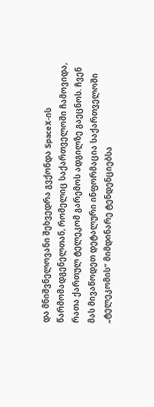და მნიშვნელოვანი შეხვედრა გვქონდა SpaceX-ის წარმომადგენელთან, რომელიც საქართველოში ჩამოვიდა, რათა ქართულ ტელეკომ გარემოს ადგილზე გაეცნოს. ჩვენ მას მივაწოდეთ დეტალური ინფორმაცია საქართველოში „ტელეკომის“ მიმდინარე ტენდენციებსა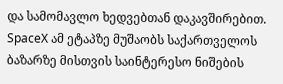და სამომავლო ხედვებთან დაკავშირებით. SpaceX ამ ეტაპზე მუშაობს საქართველოს ბაზარზე მისთვის საინტერესო ნიშების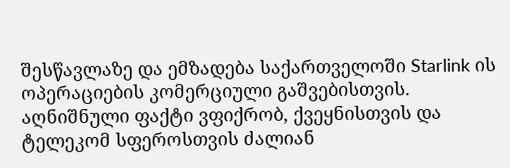შესწავლაზე და ემზადება საქართველოში Starlink ის ოპერაციების კომერციული გაშვებისთვის. აღნიშნული ფაქტი ვფიქრობ, ქვეყნისთვის და ტელეკომ სფეროსთვის ძალიან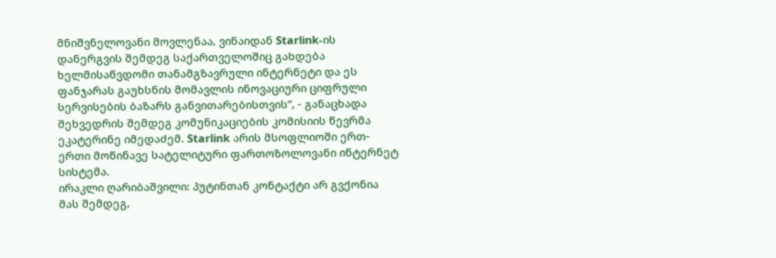მნიშვნელოვანი მოვლენაა, ვინაიდან Starlink-ის დანერგვის შემდეგ საქართველოშიც გახდება ხელმისაწვდომი თანამგზავრული ინტერნეტი და ეს ფანჯარას გაუხსნის მომავლის ინოვაციური ციფრული სერვისების ბაზარს განვითარებისთვის“, - განაცხადა შეხვედრის შემდეგ კომუნიკაციების კომისიის წევრმა ეკატერინე იმედაძემ. Starlink არის მსოფლიოში ერთ-ერთი მოწინავე სატელიტური ფართოზოლოვანი ინტერნეტ სისტემა.
ირაკლი ღარიბაშვილი: პუტინთან კონტაქტი არ გვქონია მას შემდეგ,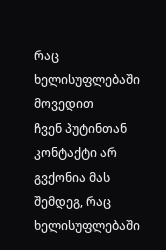რაც ხელისუფლებაში მოვედით
ჩვენ პუტინთან კონტაქტი არ გვქონია მას შემდეგ, რაც ხელისუფლებაში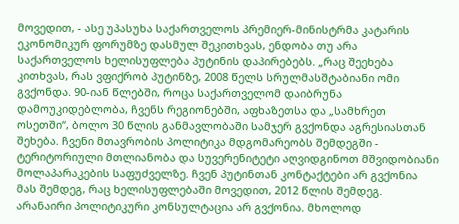მოვედით, - ასე უპასუხა საქართველოს პრემიერ-მინისტრმა კატარის ეკონომიკურ ფორუმზე დასმულ შეკითხვას, ენდობა თუ არა საქართველოს ხელისუფლება პუტინის დაპირებებს. „რაც შეეხება კითხვას, რას ვფიქრობ პუტინზე, 2008 წელს სრულმასშტაბიანი ომი გვქონდა. 90-იან წლებში, როცა საქართველომ დაიბრუნა დამოუკიდებლობა, ჩვენს რეგიონებში, აფხაზეთსა და „სამხრეთ ოსეთში“, ბოლო 30 წლის განმავლობაში სამჯერ გვქონდა აგრესიასთან შეხება. ჩვენი მთავრობის პოლიტიკა მდგომარეობს შემდეგში - ტერიტორიული მთლიანობა და სუვერენიტეტი აღვიდგინოთ მშვიდობიანი მოლაპარაკების საფუძველზე. ჩვენ პუტინთან კონტაქტები არ გვქონია მას შემდეგ, რაც ხელისუფლებაში მოვედით, 2012 წლის შემდეგ. არანაირი პოლიტიკური კონსულტაცია არ გვქონია. მხოლოდ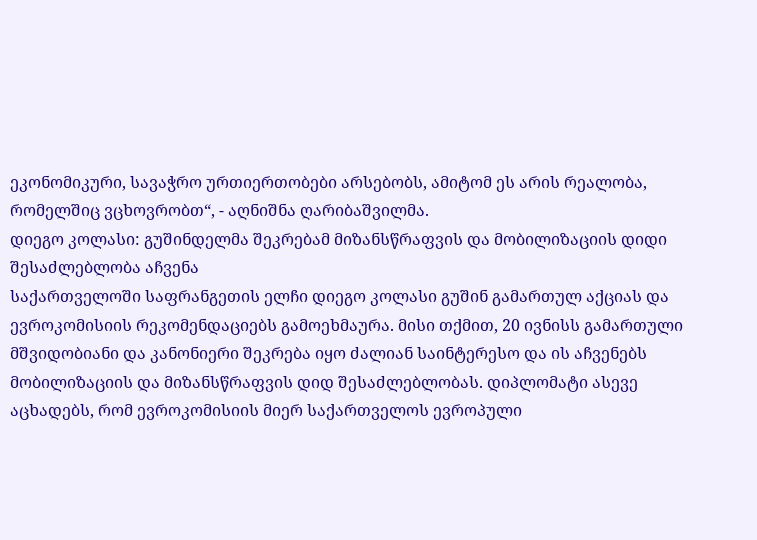ეკონომიკური, სავაჭრო ურთიერთობები არსებობს, ამიტომ ეს არის რეალობა, რომელშიც ვცხოვრობთ“, - აღნიშნა ღარიბაშვილმა.
დიეგო კოლასი: გუშინდელმა შეკრებამ მიზანსწრაფვის და მობილიზაციის დიდი შესაძლებლობა აჩვენა
საქართველოში საფრანგეთის ელჩი დიეგო კოლასი გუშინ გამართულ აქციას და ევროკომისიის რეკომენდაციებს გამოეხმაურა. მისი თქმით, 20 ივნისს გამართული მშვიდობიანი და კანონიერი შეკრება იყო ძალიან საინტერესო და ის აჩვენებს მობილიზაციის და მიზანსწრაფვის დიდ შესაძლებლობას. დიპლომატი ასევე აცხადებს, რომ ევროკომისიის მიერ საქართველოს ევროპული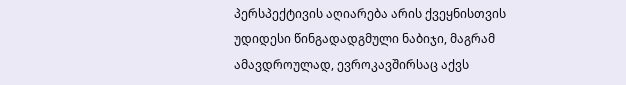პერსპექტივის აღიარება არის ქვეყნისთვის უდიდესი წინგადადგმული ნაბიჯი, მაგრამ ამავდროულად, ევროკავშირსაც აქვს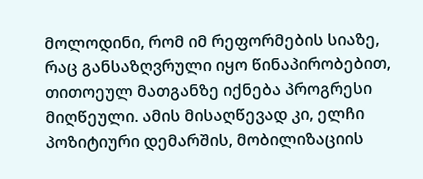მოლოდინი, რომ იმ რეფორმების სიაზე, რაც განსაზღვრული იყო წინაპირობებით, თითოეულ მათგანზე იქნება პროგრესი მიღწეული. ამის მისაღწევად კი, ელჩი პოზიტიური დემარშის, მობილიზაციის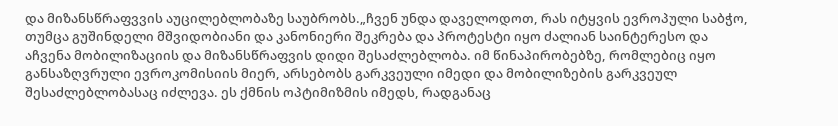და მიზანსწრაფვვის აუცილებლობაზე საუბრობს.„ჩვენ უნდა დაველოდოთ, რას იტყვის ევროპული საბჭო, თუმცა გუშინდელი მშვიდობიანი და კანონიერი შეკრება და პროტესტი იყო ძალიან საინტერესო და აჩვენა მობილიზაციის და მიზანსწრაფვის დიდი შესაძლებლობა. იმ წინაპირობებზე, რომლებიც იყო განსაზღვრული ევროკომისიის მიერ, არსებობს გარკვეული იმედი და მობილიზების გარკვეულ შესაძლებლობასაც იძლევა. ეს ქმნის ოპტიმიზმის იმედს, რადგანაც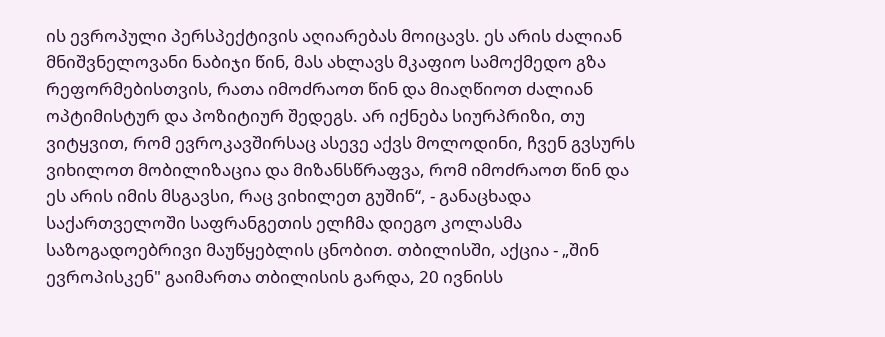ის ევროპული პერსპექტივის აღიარებას მოიცავს. ეს არის ძალიან მნიშვნელოვანი ნაბიჯი წინ, მას ახლავს მკაფიო სამოქმედო გზა რეფორმებისთვის, რათა იმოძრაოთ წინ და მიაღწიოთ ძალიან ოპტიმისტურ და პოზიტიურ შედეგს. არ იქნება სიურპრიზი, თუ ვიტყვით, რომ ევროკავშირსაც ასევე აქვს მოლოდინი, ჩვენ გვსურს ვიხილოთ მობილიზაცია და მიზანსწრაფვა, რომ იმოძრაოთ წინ და ეს არის იმის მსგავსი, რაც ვიხილეთ გუშინ“, - განაცხადა საქართველოში საფრანგეთის ელჩმა დიეგო კოლასმა საზოგადოებრივი მაუწყებლის ცნობით. თბილისში, აქცია - „შინ ევროპისკენ" გაიმართა თბილისის გარდა, 20 ივნისს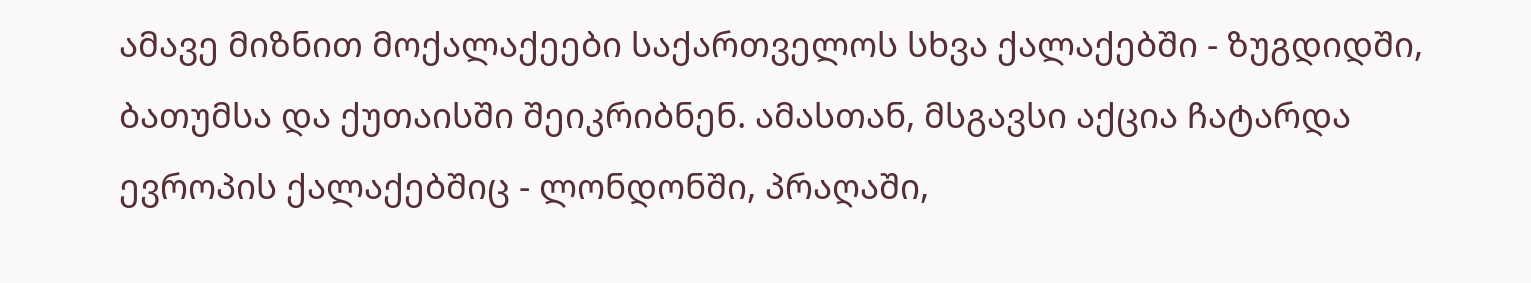ამავე მიზნით მოქალაქეები საქართველოს სხვა ქალაქებში - ზუგდიდში, ბათუმსა და ქუთაისში შეიკრიბნენ. ამასთან, მსგავსი აქცია ჩატარდა ევროპის ქალაქებშიც - ლონდონში, პრაღაში,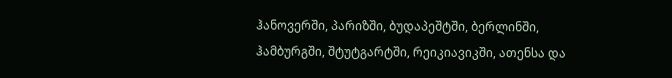ჰანოვერში, პარიზში, ბუდაპეშტში, ბერლინში, ჰამბურგში, შტუტგარტში, რეიკიავიკში, ათენსა და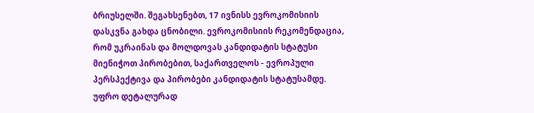ბრიუსელში. შეგახსენებთ, 17 ივნისს ევროკომისიის დასკვნა გახდა ცნობილი. ევროკომისიის რეკომენდაცია, რომ უკრაინას და მოლდოვას კანდიდატის სტატუსი მიენიჭოთ პირობებით, საქართველოს - ევროპული პერსპექტივა და პირობები კანდიდატის სტატუსამდე. უფრო დეტალურად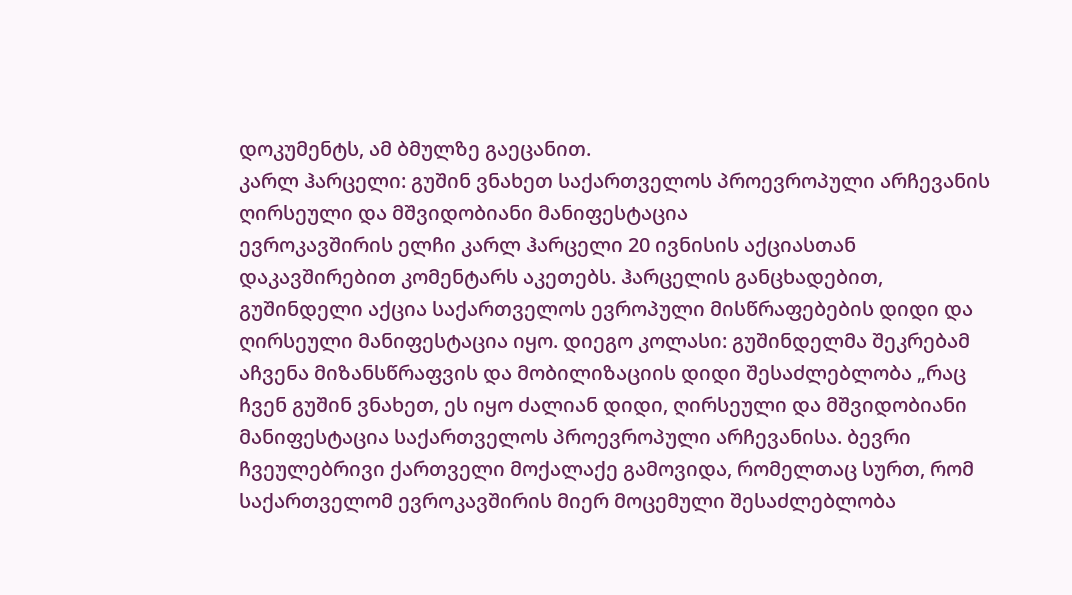დოკუმენტს, ამ ბმულზე გაეცანით.
კარლ ჰარცელი: გუშინ ვნახეთ საქართველოს პროევროპული არჩევანის ღირსეული და მშვიდობიანი მანიფესტაცია
ევროკავშირის ელჩი კარლ ჰარცელი 20 ივნისის აქციასთან დაკავშირებით კომენტარს აკეთებს. ჰარცელის განცხადებით, გუშინდელი აქცია საქართველოს ევროპული მისწრაფებების დიდი და ღირსეული მანიფესტაცია იყო. დიეგო კოლასი: გუშინდელმა შეკრებამ აჩვენა მიზანსწრაფვის და მობილიზაციის დიდი შესაძლებლობა „რაც ჩვენ გუშინ ვნახეთ, ეს იყო ძალიან დიდი, ღირსეული და მშვიდობიანი მანიფესტაცია საქართველოს პროევროპული არჩევანისა. ბევრი ჩვეულებრივი ქართველი მოქალაქე გამოვიდა, რომელთაც სურთ, რომ საქართველომ ევროკავშირის მიერ მოცემული შესაძლებლობა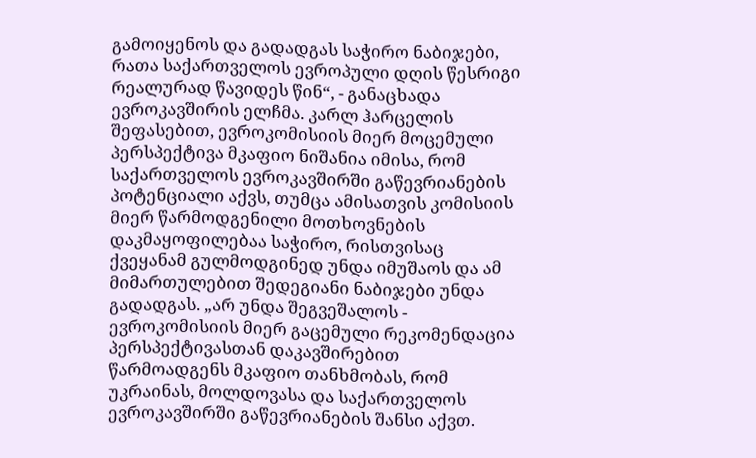გამოიყენოს და გადადგას საჭირო ნაბიჯები, რათა საქართველოს ევროპული დღის წესრიგი რეალურად წავიდეს წინ“, - განაცხადა ევროკავშირის ელჩმა. კარლ ჰარცელის შეფასებით, ევროკომისიის მიერ მოცემული პერსპექტივა მკაფიო ნიშანია იმისა, რომ საქართველოს ევროკავშირში გაწევრიანების პოტენციალი აქვს, თუმცა ამისათვის კომისიის მიერ წარმოდგენილი მოთხოვნების დაკმაყოფილებაა საჭირო, რისთვისაც ქვეყანამ გულმოდგინედ უნდა იმუშაოს და ამ მიმართულებით შედეგიანი ნაბიჯები უნდა გადადგას. „არ უნდა შეგვეშალოს - ევროკომისიის მიერ გაცემული რეკომენდაცია პერსპექტივასთან დაკავშირებით წარმოადგენს მკაფიო თანხმობას, რომ უკრაინას, მოლდოვასა და საქართველოს ევროკავშირში გაწევრიანების შანსი აქვთ.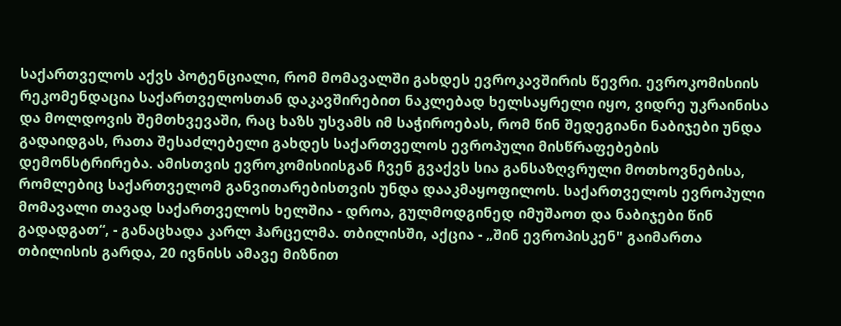საქართველოს აქვს პოტენციალი, რომ მომავალში გახდეს ევროკავშირის წევრი. ევროკომისიის რეკომენდაცია საქართველოსთან დაკავშირებით ნაკლებად ხელსაყრელი იყო, ვიდრე უკრაინისა და მოლდოვის შემთხვევაში, რაც ხაზს უსვამს იმ საჭიროებას, რომ წინ შედეგიანი ნაბიჯები უნდა გადაიდგას, რათა შესაძლებელი გახდეს საქართველოს ევროპული მისწრაფებების დემონსტრირება. ამისთვის ევროკომისიისგან ჩვენ გვაქვს სია განსაზღვრული მოთხოვნებისა, რომლებიც საქართველომ განვითარებისთვის უნდა დააკმაყოფილოს. საქართველოს ევროპული მომავალი თავად საქართველოს ხელშია - დროა, გულმოდგინედ იმუშაოთ და ნაბიჯები წინ გადადგათ“, - განაცხადა კარლ ჰარცელმა. თბილისში, აქცია - „შინ ევროპისკენ" გაიმართა თბილისის გარდა, 20 ივნისს ამავე მიზნით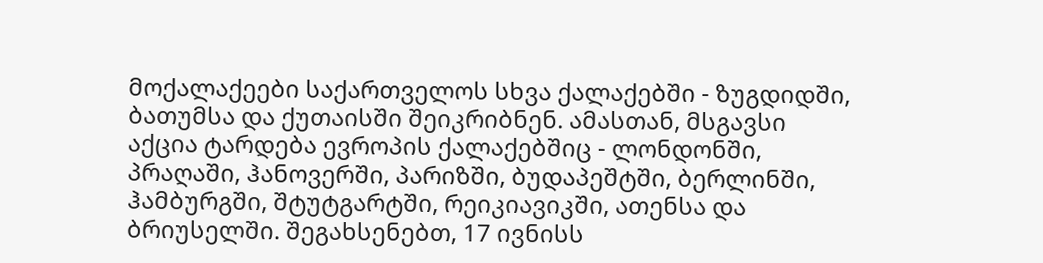მოქალაქეები საქართველოს სხვა ქალაქებში - ზუგდიდში, ბათუმსა და ქუთაისში შეიკრიბნენ. ამასთან, მსგავსი აქცია ტარდება ევროპის ქალაქებშიც - ლონდონში, პრაღაში, ჰანოვერში, პარიზში, ბუდაპეშტში, ბერლინში, ჰამბურგში, შტუტგარტში, რეიკიავიკში, ათენსა და ბრიუსელში. შეგახსენებთ, 17 ივნისს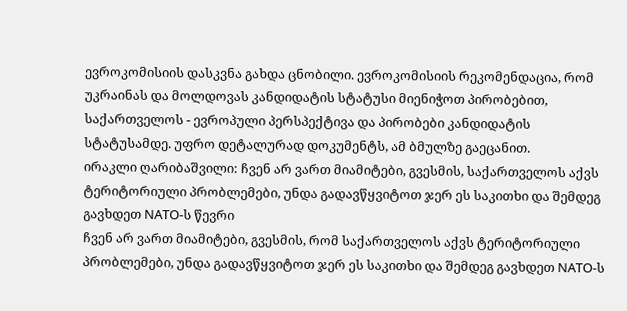ევროკომისიის დასკვნა გახდა ცნობილი. ევროკომისიის რეკომენდაცია, რომ უკრაინას და მოლდოვას კანდიდატის სტატუსი მიენიჭოთ პირობებით, საქართველოს - ევროპული პერსპექტივა და პირობები კანდიდატის სტატუსამდე. უფრო დეტალურად დოკუმენტს, ამ ბმულზე გაეცანით.
ირაკლი ღარიბაშვილი: ჩვენ არ ვართ მიამიტები, გვესმის, საქართველოს აქვს ტერიტორიული პრობლემები, უნდა გადავწყვიტოთ ჯერ ეს საკითხი და შემდეგ გავხდეთ NATO-ს წევრი
ჩვენ არ ვართ მიამიტები, გვესმის, რომ საქართველოს აქვს ტერიტორიული პრობლემები, უნდა გადავწყვიტოთ ჯერ ეს საკითხი და შემდეგ გავხდეთ NATO-ს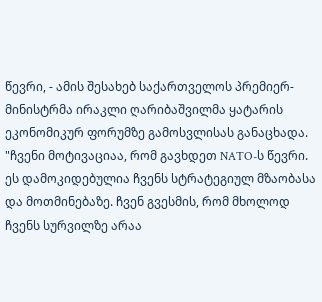წევრი, - ამის შესახებ საქართველოს პრემიერ-მინისტრმა ირაკლი ღარიბაშვილმა ყატარის ეკონომიკურ ფორუმზე გამოსვლისას განაცხადა. "ჩვენი მოტივაციაა, რომ გავხდეთ NATO-ს წევრი. ეს დამოკიდებულია ჩვენს სტრატეგიულ მზაობასა და მოთმინებაზე. ჩვენ გვესმის, რომ მხოლოდ ჩვენს სურვილზე არაა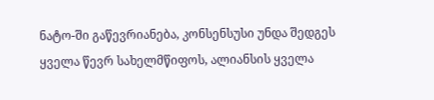ნატო-ში გაწევრიანება, კონსენსუსი უნდა შედგეს ყველა წევრ სახელმწიფოს, ალიანსის ყველა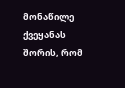მონაწილე ქვეყანას შორის, რომ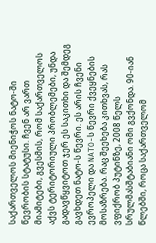საქართველოს მიენიჭოს ნატო-ში წევრობის სტატუსი. ჩვენ არ ვართ მიამიტები, გვესმის, რომ საქართველოს აქვს ტერიტორიული პრობლემები, უნდა გადავწყვიტოთ ჯერ ეს საკითხი და შემდეგ გავხდეთ ნატო-ს წევრი. ეს არის ჩვენი ევროპელი და NATO-ს წევრი ქვეყნების მოსაზრება. რაც შეეხება კითხვას, რას ვფიქრობ პუტინზე, 2008 წელს სრულმასშტაბიანი ომი გვქონდა. 90-იან წლებში, როცა საქართველომ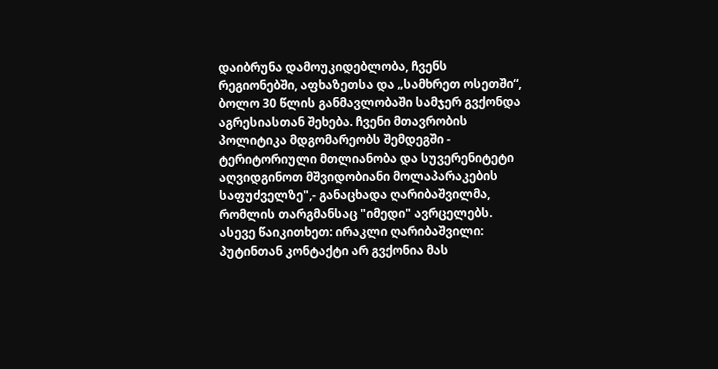დაიბრუნა დამოუკიდებლობა, ჩვენს რეგიონებში, აფხაზეთსა და „სამხრეთ ოსეთში“, ბოლო 30 წლის განმავლობაში სამჯერ გვქონდა აგრესიასთან შეხება. ჩვენი მთავრობის პოლიტიკა მდგომარეობს შემდეგში - ტერიტორიული მთლიანობა და სუვერენიტეტი აღვიდგინოთ მშვიდობიანი მოლაპარაკების საფუძველზე",- განაცხადა ღარიბაშვილმა, რომლის თარგმანსაც "იმედი" ავრცელებს. ასევე წაიკითხეთ: ირაკლი ღარიბაშვილი: პუტინთან კონტაქტი არ გვქონია მას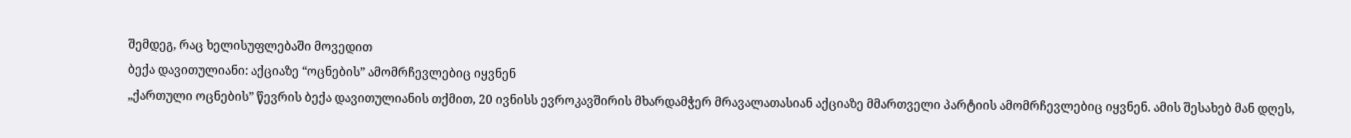შემდეგ, რაც ხელისუფლებაში მოვედით
ბექა დავითულიანი: აქციაზე “ოცნების” ამომრჩევლებიც იყვნენ
„ქართული ოცნების” წევრის ბექა დავითულიანის თქმით, 20 ივნისს ევროკავშირის მხარდამჭერ მრავალათასიან აქციაზე მმართველი პარტიის ამომრჩევლებიც იყვნენ. ამის შესახებ მან დღეს,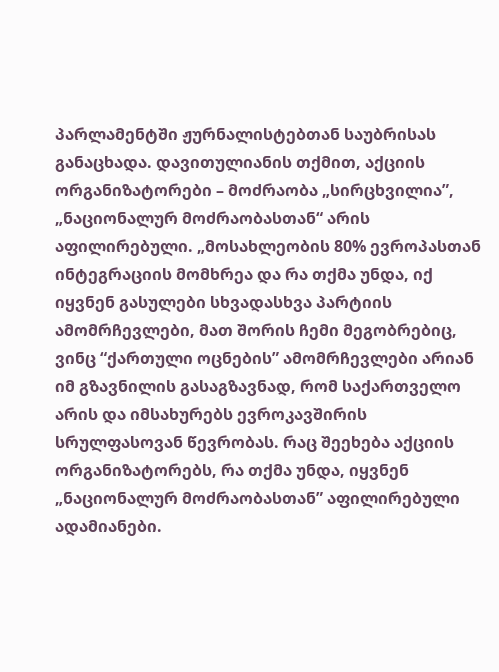პარლამენტში ჟურნალისტებთან საუბრისას განაცხადა. დავითულიანის თქმით, აქციის ორგანიზატორები – მოძრაობა „სირცხვილია”, „ნაციონალურ მოძრაობასთან“ არის აფილირებული. „მოსახლეობის 80% ევროპასთან ინტეგრაციის მომხრეა და რა თქმა უნდა, იქ იყვნენ გასულები სხვადასხვა პარტიის ამომრჩევლები, მათ შორის ჩემი მეგობრებიც, ვინც “ქართული ოცნების” ამომრჩევლები არიან იმ გზავნილის გასაგზავნად, რომ საქართველო არის და იმსახურებს ევროკავშირის სრულფასოვან წევრობას. რაც შეეხება აქციის ორგანიზატორებს, რა თქმა უნდა, იყვნენ „ნაციონალურ მოძრაობასთან” აფილირებული ადამიანები.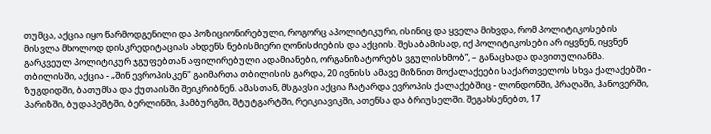თუმცა, აქცია იყო წარმოდგენილი და პოზიციონირებული, როგორც აპოლიტიკური, ისინიც და ყველა მიხვდა, რომ პოლიტიკოსების მისვლა მხოლოდ დისკრედიტაციას ახდენს ნებისმიერი ღონისძიების და აქციის. შესაბამისად, იქ პოლიტიკოსები არ იყვნენ, იყვნენ გარკვეულ პოლიტიკურ ჯგუფებთან აფილირებული ადამიანები, ორგანიზატორებს ვგულისხმობ”, – განაცხადა დავითულიანმა. თბილისში, აქცია - „შინ ევროპისკენ" გაიმართა თბილისის გარდა, 20 ივნისს ამავე მიზნით მოქალაქეები საქართველოს სხვა ქალაქებში - ზუგდიდში, ბათუმსა და ქუთაისში შეიკრიბნენ. ამასთან, მსგავსი აქცია ჩატარდა ევროპის ქალაქებშიც - ლონდონში, პრაღაში, ჰანოვერში, პარიზში, ბუდაპეშტში, ბერლინში, ჰამბურგში, შტუტგარტში, რეიკიავიკში, ათენსა და ბრიუსელში. შეგახსენებთ, 17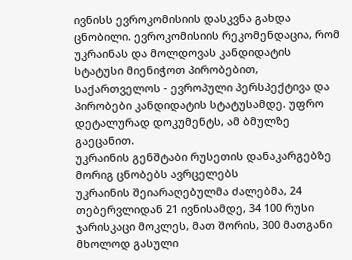ივნისს ევროკომისიის დასკვნა გახდა ცნობილი. ევროკომისიის რეკომენდაცია, რომ უკრაინას და მოლდოვას კანდიდატის სტატუსი მიენიჭოთ პირობებით, საქართველოს - ევროპული პერსპექტივა და პირობები კანდიდატის სტატუსამდე. უფრო დეტალურად დოკუმენტს, ამ ბმულზე გაეცანით.
უკრაინის გენშტაბი რუსეთის დანაკარგებზე მორიგ ცნობებს ავრცელებს
უკრაინის შეიარაღებულმა ძალებმა, 24 თებერვლიდან 21 ივნისამდე, 34 100 რუსი ჯარისკაცი მოკლეს, მათ შორის, 300 მათგანი მხოლოდ გასული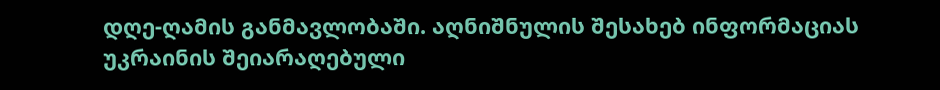დღე-ღამის განმავლობაში. აღნიშნულის შესახებ ინფორმაციას უკრაინის შეიარაღებული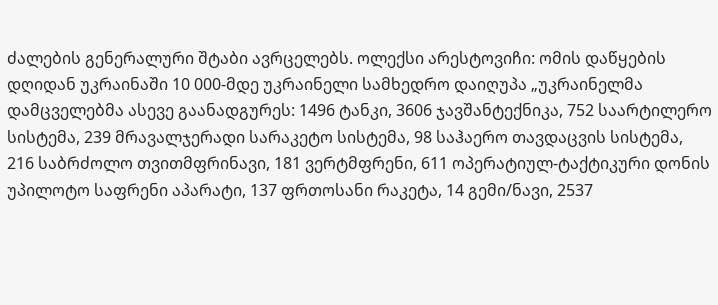ძალების გენერალური შტაბი ავრცელებს. ოლექსი არესტოვიჩი: ომის დაწყების დღიდან უკრაინაში 10 000-მდე უკრაინელი სამხედრო დაიღუპა „უკრაინელმა დამცველებმა ასევე გაანადგურეს: 1496 ტანკი, 3606 ჯავშანტექნიკა, 752 საარტილერო სისტემა, 239 მრავალჯერადი სარაკეტო სისტემა, 98 საჰაერო თავდაცვის სისტემა, 216 საბრძოლო თვითმფრინავი, 181 ვერტმფრენი, 611 ოპერატიულ-ტაქტიკური დონის უპილოტო საფრენი აპარატი, 137 ფრთოსანი რაკეტა, 14 გემი/ნავი, 2537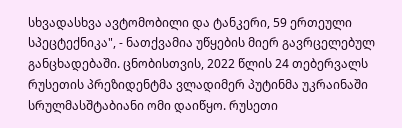სხვადასხვა ავტომობილი და ტანკერი, 59 ერთეული სპეცტექნიკა", - ნათქვამია უწყების მიერ გავრცელებულ განცხადებაში. ცნობისთვის, 2022 წლის 24 თებერვალს რუსეთის პრეზიდენტმა ვლადიმერ პუტინმა უკრაინაში სრულმასშტაბიანი ომი დაიწყო. რუსეთი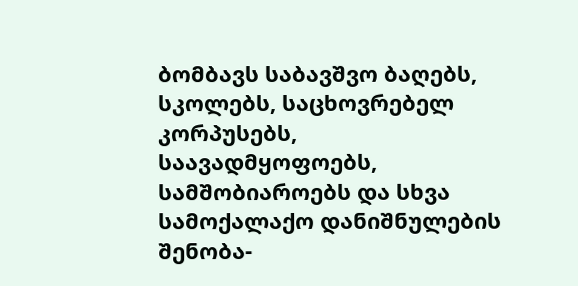ბომბავს საბავშვო ბაღებს, სკოლებს, საცხოვრებელ კორპუსებს, საავადმყოფოებს, სამშობიაროებს და სხვა სამოქალაქო დანიშნულების შენობა-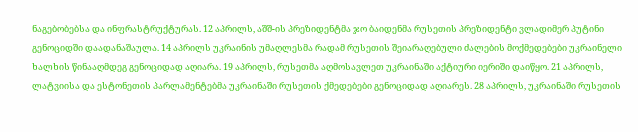ნაგებობებსა და ინფრასტრუქტურას. 12 აპრილს, აშშ-ის პრეზიდენტმა ჯო ბაიდენმა რუსეთის პრეზიდენტი ვლადიმერ პუტინი გენოციდში დაადანაშაულა. 14 აპრილს უკრაინის უმაღლესმა რადამ რუსეთის შეიარაღებული ძალების მოქმედებები უკრაინელი ხალხის წინააღმდეგ გენოციდად აღიარა. 19 აპრილს, რუსეთმა აღმოსავლეთ უკრაინაში აქტიური იერიში დაიწყო. 21 აპრილს, ლატვიისა და ესტონეთის პარლამენტებმა უკრაინაში რუსეთის ქმედებები გენოციდად აღიარეს. 28 აპრილს, უკრაინაში რუსეთის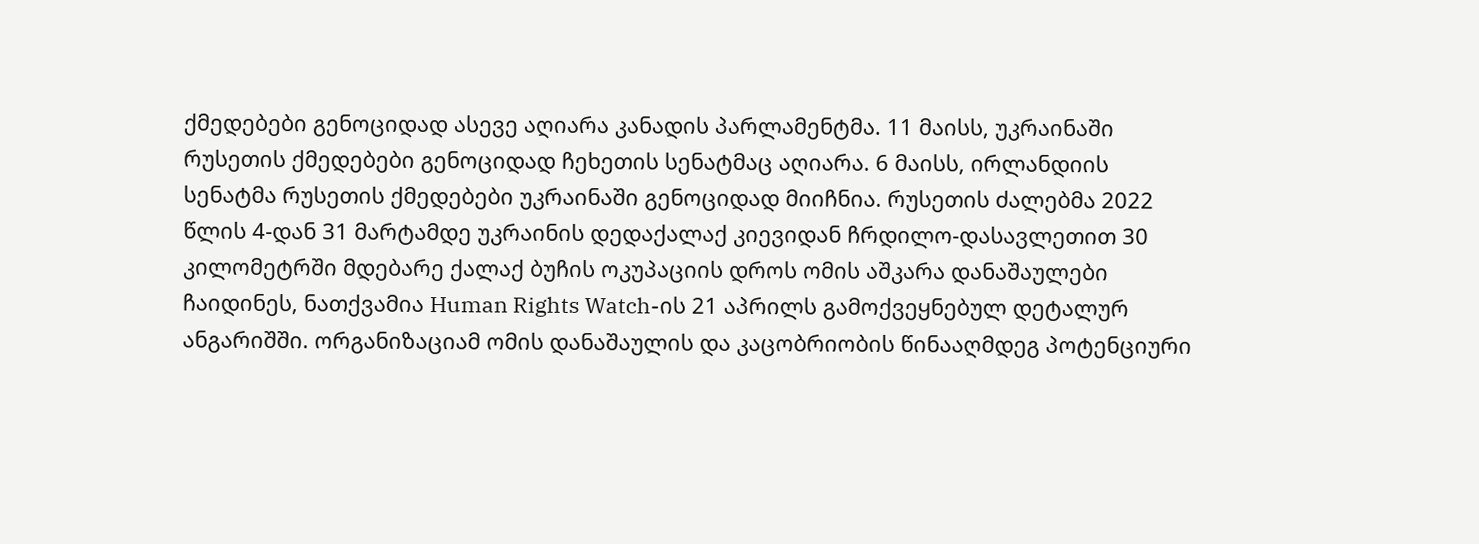ქმედებები გენოციდად ასევე აღიარა კანადის პარლამენტმა. 11 მაისს, უკრაინაში რუსეთის ქმედებები გენოციდად ჩეხეთის სენატმაც აღიარა. 6 მაისს, ირლანდიის სენატმა რუსეთის ქმედებები უკრაინაში გენოციდად მიიჩნია. რუსეთის ძალებმა 2022 წლის 4-დან 31 მარტამდე უკრაინის დედაქალაქ კიევიდან ჩრდილო-დასავლეთით 30 კილომეტრში მდებარე ქალაქ ბუჩის ოკუპაციის დროს ომის აშკარა დანაშაულები ჩაიდინეს, ნათქვამია Human Rights Watch-ის 21 აპრილს გამოქვეყნებულ დეტალურ ანგარიშში. ორგანიზაციამ ომის დანაშაულის და კაცობრიობის წინააღმდეგ პოტენციური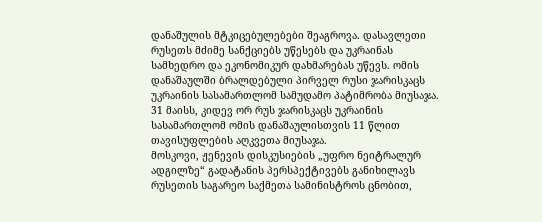დანაშულის მტკიცებულებები შეაგროვა. დასავლეთი რუსეთს მძიმე სანქციებს უწესებს და უკრაინას სამხედრო და ეკონომიკურ დახმარებას უწევს. ომის დანაშაულში ბრალდებული პირველ რუსი ჯარისკაცს უკრაინის სასამართლომ სამუდამო პატიმრობა მიუსაჯა. 31 მაისს, კიდევ ორ რუს ჯარისკაცს უკრაინის სასამართლომ ომის დანაშაულისთვის 11 წლით თავისუფლების აღკვეთა მიუსაჯა.
მოსკოვი, ჟენევის დისკუსიების „უფრო ნეიტრალურ ადგილზე“ გადატანის პერსპექტივებს განიხილავს
რუსეთის საგარეო საქმეთა სამინისტროს ცნობით,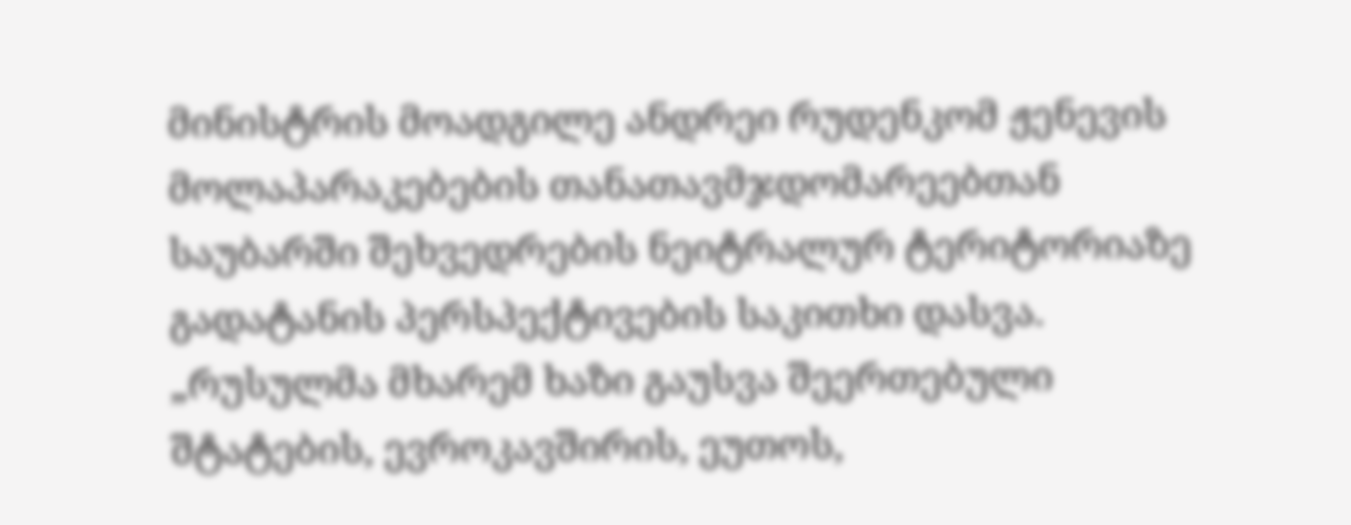მინისტრის მოადგილე ანდრეი რუდენკომ ჟენევის მოლაპარაკებების თანათავმჯდომარეებთან საუბარში შეხვედრების ნეიტრალურ ტერიტორიაზე გადატანის პერსპექტივების საკითხი დასვა. „რუსულმა მხარემ ხაზი გაუსვა შეერთებული შტატების, ევროკავშირის, ეუთოს,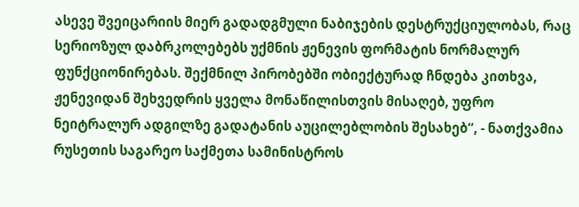ასევე შვეიცარიის მიერ გადადგმული ნაბიჯების დესტრუქციულობას, რაც სერიოზულ დაბრკოლებებს უქმნის ჟენევის ფორმატის ნორმალურ ფუნქციონირებას. შექმნილ პირობებში ობიექტურად ჩნდება კითხვა, ჟენევიდან შეხვედრის ყველა მონაწილისთვის მისაღებ, უფრო ნეიტრალურ ადგილზე გადატანის აუცილებლობის შესახებ“, - ნათქვამია რუსეთის საგარეო საქმეთა სამინისტროს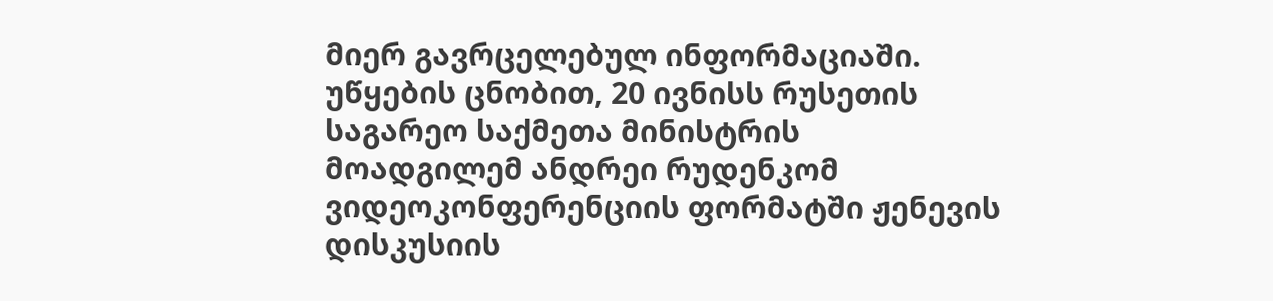მიერ გავრცელებულ ინფორმაციაში. უწყების ცნობით, 20 ივნისს რუსეთის საგარეო საქმეთა მინისტრის მოადგილემ ანდრეი რუდენკომ ვიდეოკონფერენციის ფორმატში ჟენევის დისკუსიის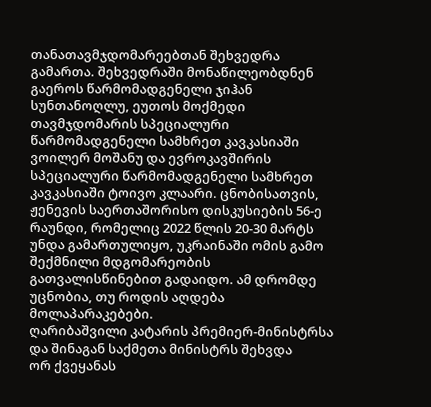თანათავმჯდომარეებთან შეხვედრა გამართა. შეხვედრაში მონაწილეობდნენ გაეროს წარმომადგენელი ჯიჰან სუნთანოღლუ, ეუთოს მოქმედი თავმჯდომარის სპეციალური წარმომადგენელი სამხრეთ კავკასიაში ვოილერ მოშანუ და ევროკავშირის სპეციალური წარმომადგენელი სამხრეთ კავკასიაში ტოივო კლაარი. ცნობისათვის, ჟენევის საერთაშორისო დისკუსიების 56-ე რაუნდი, რომელიც 2022 წლის 20-30 მარტს უნდა გამართულიყო, უკრაინაში ომის გამო შექმნილი მდგომარეობის გათვალისწინებით გადაიდო. ამ დრომდე უცნობია, თუ როდის აღდება მოლაპარაკებები.
ღარიბაშვილი კატარის პრემიერ-მინისტრსა და შინაგან საქმეთა მინისტრს შეხვდა
ორ ქვეყანას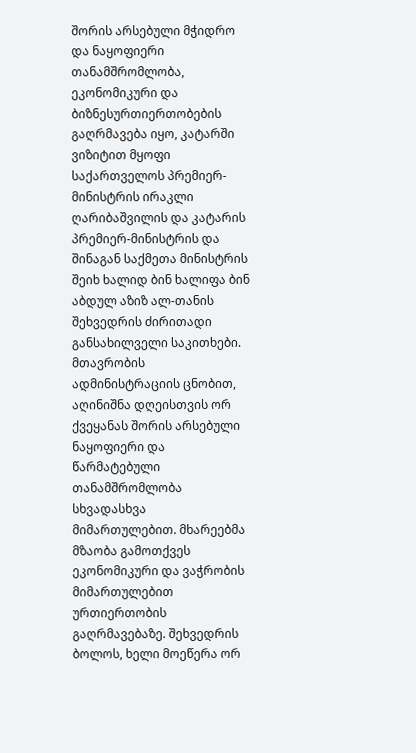შორის არსებული მჭიდრო და ნაყოფიერი თანამშრომლობა, ეკონომიკური და ბიზნესურთიერთობების გაღრმავება იყო, კატარში ვიზიტით მყოფი საქართველოს პრემიერ-მინისტრის ირაკლი ღარიბაშვილის და კატარის პრემიერ-მინისტრის და შინაგან საქმეთა მინისტრის შეიხ ხალიდ ბინ ხალიფა ბინ აბდულ აზიზ ალ-თანის შეხვედრის ძირითადი განსახილველი საკითხები. მთავრობის ადმინისტრაციის ცნობით, აღინიშნა დღეისთვის ორ ქვეყანას შორის არსებული ნაყოფიერი და წარმატებული თანამშრომლობა სხვადასხვა მიმართულებით. მხარეებმა მზაობა გამოთქვეს ეკონომიკური და ვაჭრობის მიმართულებით ურთიერთობის გაღრმავებაზე. შეხვედრის ბოლოს, ხელი მოეწერა ორ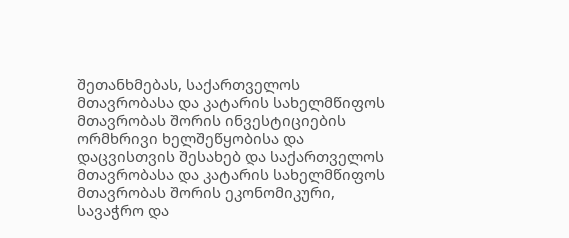შეთანხმებას, საქართველოს მთავრობასა და კატარის სახელმწიფოს მთავრობას შორის ინვესტიციების ორმხრივი ხელშეწყობისა და დაცვისთვის შესახებ და საქართველოს მთავრობასა და კატარის სახელმწიფოს მთავრობას შორის ეკონომიკური, სავაჭრო და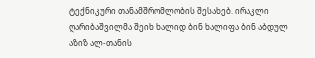ტექნიკური თანამშრომლობის შესახებ. ირაკლი ღარიბაშვილმა შეიხ ხალიდ ბინ ხალიფა ბინ აბდულ აზიზ ალ-თანის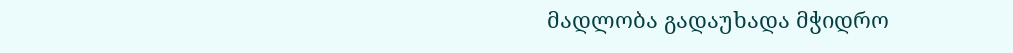მადლობა გადაუხადა მჭიდრო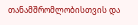თანამშრომლობისთვის და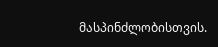მასპინძლობისთვის.